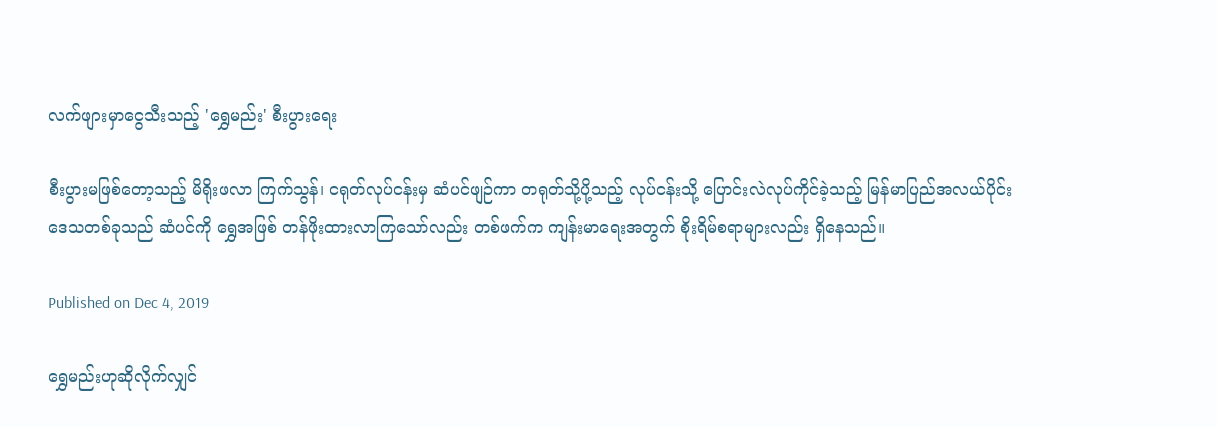လက်ဖျားမှာငွေသီးသည့် 'ရွှေမည်း' စီးပွားရေး

စီးပွားမဖြစ်တော့သည့် မိရိုးဖလာ ကြက်သွန်၊ ငရုတ်လုပ်ငန်းမှ ဆံပင်ဖျဉ်ကာ တရုတ်သို့ပို့သည့် လုပ်ငန်းသို့ ပြောင်းလဲလုပ်ကိုင်ခဲ့သည့် မြန်မာပြည်အလယ်ပိုင်းဒေသတစ်ခုသည် ဆံပင်ကို ရွှေအဖြစ် တန်ဖိုးထားလာကြသော်လည်း တစ်ဖက်က ကျန်းမာရေးအတွက် စိုးရိမ်စရာများလည်း ရှိနေသည်။

Published on Dec 4, 2019

ရွှေမည်းဟုဆိုလိုက်လျှင်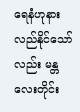ရေနံဟုနားလည်နိုင်သော်လည်း မန္တလေးတိုင်း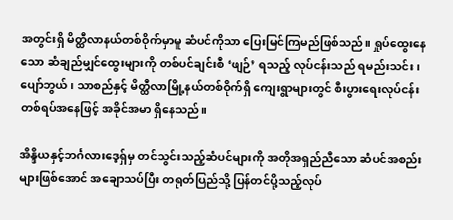အတွင်းရှိ မိတ္ထီလာနယ်တစ်ဝိုက်မှာမူ ဆံပင်ကိုသာ ပြေးမြင်ကြမည်ဖြစ်သည်။ ရှုပ်ထွေးနေသော ဆံချည်မျှင်ထွေးများကို တစ်ပင်ချင်းစီ ‘ဖျဉ်’ ရသည့် လုပ်ငန်းသည် ရမည်းသင်း၊ ပျော်ဘွယ်၊ သာစည်နှင့် မိတ္ထီလာမြို့နယ်တစ်ဝိုက်ရှိ ကျေးရွာများတွင် စီးပွားရေးလုပ်ငန်း တစ်ရပ်အနေဖြင့် အခိုင်အမာ ရှိနေသည်။

အိန္ဒိယနှင့်ဘင်္ဂလားဒေ့ရှ်မှ တင်သွင်းသည့်ဆံပင်များကို အတိုအရှည်ညီသော ဆံပင်အစည်းများဖြစ်အောင် အချောသပ်ပြီး တရုတ်ပြည်သို့ ပြန်တင်ပို့သည့်လုပ်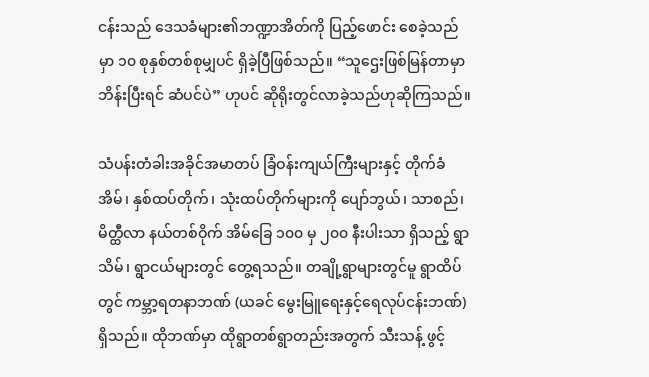ငန်းသည် ဒေသခံများ၏ဘဏ္ဍာအိတ်ကို ပြည့်ဖောင်း စေခဲ့သည်မှာ ၁၀ စုနှစ်တစ်စုမျှပင် ရှိခဲ့ပြီဖြစ်သည်။ “သူဌေးဖြစ်မြန်တာမှာ ဘိန်းပြီးရင် ဆံပင်ပဲ” ဟုပင် ဆိုရိုးတွင်လာခဲ့သည်ဟုဆိုကြသည်။

သံပန်းတံခါးအခိုင်အမာတပ် ခြံဝန်းကျယ်ကြီးများနှင့် တိုက်ခံအိမ်၊ နှစ်ထပ်တိုက်၊ သုံးထပ်တိုက်များကို ပျော်ဘွယ်၊ သာစည်၊ မိတ္ထီလာ နယ်တစ်ဝိုက် အိမ်ခြေ ၁၀၀ မှ ၂၀၀ နီးပါးသာ ရှိသည့် ရွာသိမ်၊ ရွာငယ်များတွင် တွေ့ရသည်။ တချို့ရွာများတွင်မူ ရွာထိပ်တွင် ကမ္ဘာ့ရတနာဘဏ် (ယခင် မွေးမြူရေးနှင့်ရေလုပ်ငန်းဘဏ်) ရှိသည်။ ထိုဘဏ်မှာ ထိုရွာတစ်ရွာတည်းအတွက် သီးသန့် ဖွင့်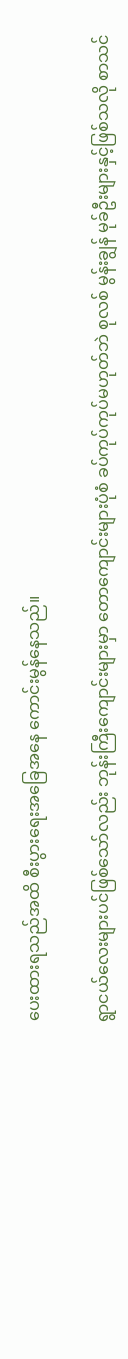ပေးထားရသည်အထိ စီးပွားရေးအခြေအနေ ကောင်းမွန်နေသည်။

ရွာငယ်လေးများပင်ဖြစ်သော်လည်း ဘုန်းကြီးကျောင်းများမှာ တောကျောင်းများပုံစံ ခပ်ကုပ်ကုပ်မဟုတ်ဘဲ စုလစ် မွန်းချွန် မုခ်ဦးများနှင့်ဖြစ်သလို စာသင်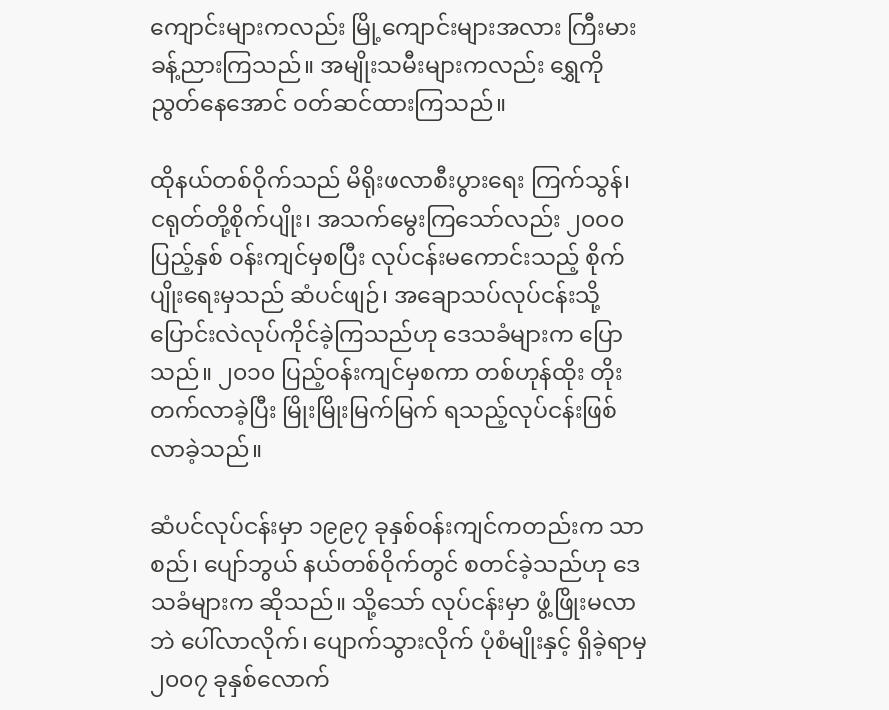ကျောင်းများကလည်း မြို့ကျောင်းများအလား ကြီးမားခန့်ညားကြသည်။ အမျိုးသမီးများကလည်း ရွှေကိုညွတ်နေအောင် ဝတ်ဆင်ထားကြသည်။

ထိုနယ်တစ်ဝိုက်သည် မိရိုးဖလာစီးပွားရေး ကြက်သွန်၊ ငရုတ်တို့စိုက်ပျိုး၊ အသက်မွေးကြသော်လည်း ၂၀၀၀ ပြည့်နှစ် ဝန်းကျင်မှစပြီး လုပ်ငန်းမကောင်းသည့် စိုက်ပျိုးရေးမှသည် ဆံပင်ဖျဉ်၊ အချောသပ်လုပ်ငန်းသို့ ပြောင်းလဲလုပ်ကိုင်ခဲ့ကြသည်ဟု ဒေသခံများက ပြောသည်။ ၂၀၁၀ ပြည့်ဝန်းကျင်မှစကာ တစ်ဟုန်ထိုး တိုးတက်လာခဲ့ပြီး မြိုးမြိုးမြက်မြက် ရသည့်လုပ်ငန်းဖြစ်လာခဲ့သည်။

ဆံပင်လုပ်ငန်းမှာ ၁၉၉၇ ခုနှစ်ဝန်းကျင်ကတည်းက သာစည်၊ ပျော်ဘွယ် နယ်တစ်ဝိုက်တွင် စတင်ခဲ့သည်ဟု ဒေသခံများက ဆိုသည်။ သို့သော် လုပ်ငန်းမှာ ဖွံ့ဖြိုးမလာဘဲ ပေါ်လာလိုက်၊ ပျောက်သွားလိုက် ပုံစံမျိုးနှင့် ရှိခဲ့ရာမှ ၂၀၀၇ ခုနှစ်လောက်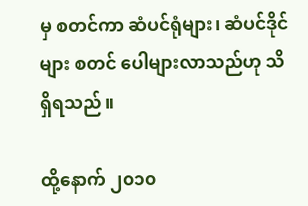မှ စတင်ကာ ဆံပင်ရုံများ၊ ဆံပင်ဒိုင်များ စတင် ပေါများလာသည်ဟု သိရှိရသည်။

ထို့နောက် ၂၀၁၀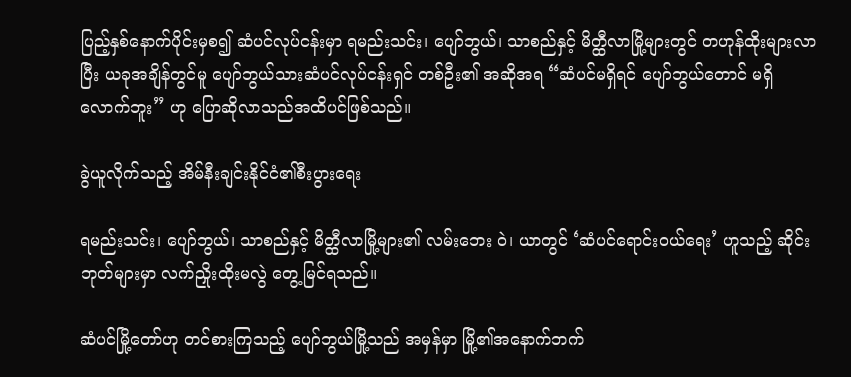ပြည့်နှစ်နောက်ပိုင်းမှစ၍ ဆံပင်လုပ်ငန်းမှာ ရမည်းသင်း၊ ပျော်ဘွယ်၊ သာစည်နှင့် မိတ္ထီလာမြို့များတွင် တဟုန်ထိုးများလာပြီး ယခုအချိန်တွင်မူ ပျော်ဘွယ်သားဆံပင်လုပ်ငန်းရှင် တစ်ဦး၏ အဆိုအရ “ဆံပင်မရှိရင် ပျော်ဘွယ်တောင် မရှိလောက်ဘူး” ဟု ပြောဆိုလာသည်အထိပင်ဖြစ်သည်။

ခွဲယူလိုက်သည့် အိမ်နီးချင်းနိုင်ငံ၏စီးပွားရေး

ရမည်းသင်း၊ ပျော်ဘွယ်၊ သာစည်နှင့် မိတ္ထီလာမြို့များ၏ လမ်းဘေး ဝဲ၊ ယာတွင် ‘ဆံပင်ရောင်းဝယ်ရေး’ ဟူသည့် ဆိုင်းဘုတ်များမှာ လက်ညှိုးထိုးမလွဲ တွေ့မြင်ရသည်။

ဆံပင်မြို့တော်ဟု တင်စားကြသည့် ပျော်ဘွယ်မြို့သည် အမှန်မှာ မြို့၏အနောက်ဘက်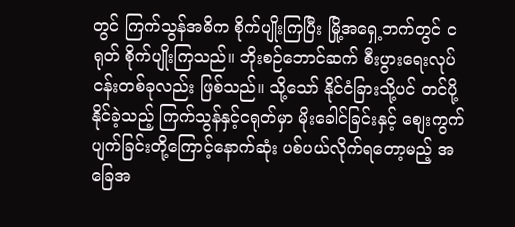တွင် ကြက်သွန်အဓိက စိုက်ပျိုးကြပြီး မြို့အရှေ့ဘက်တွင် ငရုတ် စိုက်ပျိုးကြသည်။ ဘိုးစဉ်ဘောင်ဆက် စီးပွားရေးလုပ်ငန်းတစ်ခုလည်း ဖြစ်သည်။ သို့သော် နိုင်ငံခြားသို့ပင် တင်ပို့နိုင်ခဲ့သည့် ကြက်သွန်နှင့်ငရုတ်မှာ မိုးခေါင်ခြင်းနှင့် စျေးကွက်ပျက်ခြင်းတို့ကြောင့်နောက်ဆုံး ပစ်ပယ်လိုက်ရတော့မည့် အခြေအ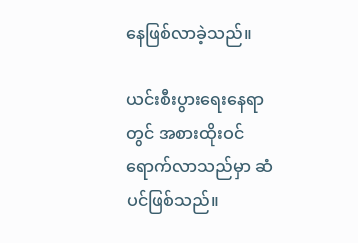နေဖြစ်လာခဲ့သည်။

ယင်းစီးပွားရေးနေရာတွင် အစားထိုးဝင်ရောက်လာသည်မှာ ဆံပင်ဖြစ်သည်။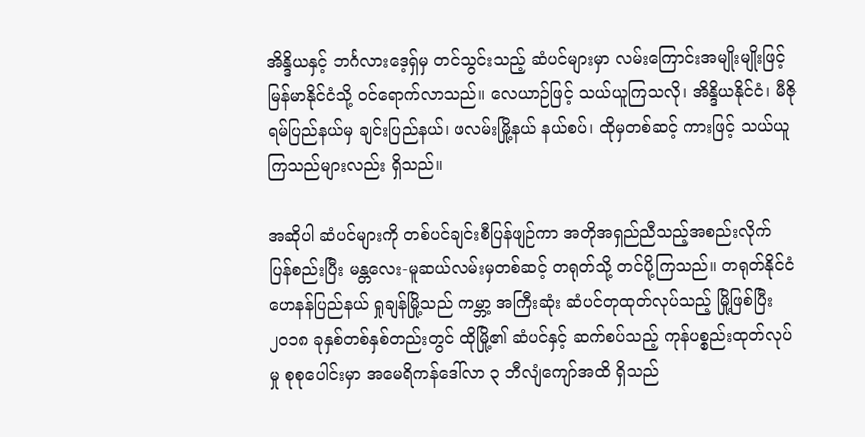အိန္ဒိယနှင့် ဘင်္ဂလားဒေ့ရှ်မှ တင်သွင်းသည့် ဆံပင်များမှာ လမ်းကြောင်းအမျိုးမျိုးဖြင့် မြန်မာနိုင်ငံသို့ ဝင်ရောက်လာသည်။ လေယာဉ်ဖြင့် သယ်ယူကြသလို၊ အိန္ဒိယနိုင်ငံ၊ မီဇိုရမ်ပြည်နယ်မှ ချင်းပြည်နယ်၊ ဖလမ်းမြို့နယ် နယ်စပ်၊ ထိုမှတစ်ဆင့် ကားဖြင့် သယ်ယူကြသည်များလည်း ရှိသည်။

အဆိုပါ ဆံပင်များကို တစ်ပင်ချင်းစီပြန်ဖျဉ်ကာ အတိုအရှည်ညီသည့်အစည်းလိုက် ပြန်စည်းပြီး မန္တလေး-မူဆယ်လမ်းမှတစ်ဆင့် တရုတ်သို့ တင်ပို့ကြသည်။ တရုတ်နိုင်ငံ ဟေနန်ပြည်နယ် ရှုချန်မြို့သည် ကမ္ဘာ့ အကြီးဆုံး ဆံပင်တုထုတ်လုပ်သည့် မြို့ဖြစ်ပြီး ၂၀၁၈ ခုနှစ်တစ်နှစ်တည်းတွင် ထိုမြို့၏ ဆံပင်နှင့် ဆက်စပ်သည့် ကုန်ပစ္စည်းထုတ်လုပ်မှု စုစုပေါင်းမှာ အမေရိကန်ဒေါ်လာ ၃ ဘီလျံကျော်အထိ ရှိသည်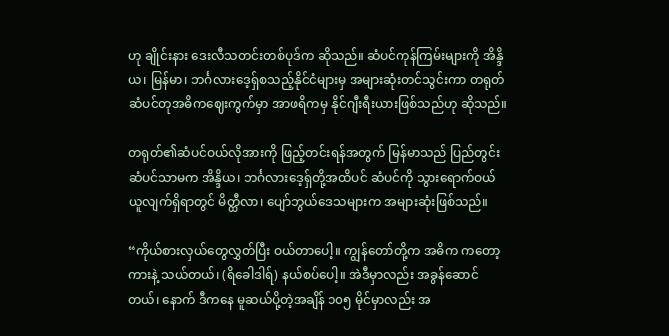ဟု ချိုင်းနား ဒေးလီသတင်းတစ်ပုဒ်က ဆိုသည်။ ဆံပင်ကုန်ကြမ်းများကို အိန္ဒိယ၊ မြန်မာ၊ ဘင်္ဂလားဒေ့ရှ်စသည့်နိုင်ငံများမှ အများဆုံးတင်သွင်းကာ တရုတ်ဆံပင်တုအဓိကဈေးကွက်မှာ အာဖရိကမှ နိုင်ဂျီးရီးယားဖြစ်သည်ဟု ဆိုသည်။

တရုတ်၏ဆံပင်ဝယ်လိုအားကို ဖြည့်တင်းရန်အတွက် မြန်မာသည် ပြည်တွင်းဆံပင်သာမက အိန္ဒိယ၊ ဘင်္ဂလားဒေ့ရှ်တို့အထိပင် ဆံပင်ကို သွားရောက်ဝယ်ယူလျက်ရှိရာတွင် မိတ္ထီလာ၊ ပျော်ဘွယ်ဒေသများက အများဆုံးဖြစ်သည်။

“ကိုယ်စားလှယ်တွေလွှတ်ပြီး ဝယ်တာပေါ့။ ကျွန်တော်တို့က အဓိက ကတော့ ကားနဲ့ သယ်တယ်၊ (ရိခေါဒါရ်) နယ်စပ်ပေါ့။ အဲဒီမှာလည်း အခွန်ဆောင်တယ်၊ နောက် ဒီကနေ မူဆယ်ပို့တဲ့အချိန် ၁၀၅ မိုင်မှာလည်း အ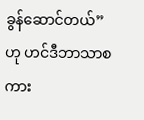ခွန်ဆောင်တယ်” ဟု ဟင်ဒီဘာသာစကား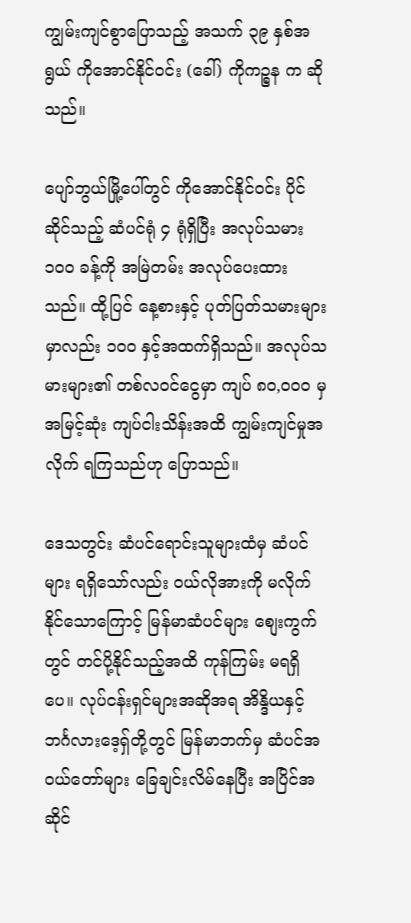ကျွမ်းကျင်စွာပြောသည့် အသက် ၃၉ နှစ်အရွယ် ကိုအောင်နိုင်ဝင်း (ခေါ်) ကိုကဉ္စန က ဆိုသည်။

ပျော်ဘွယ်မြို့ပေါ်တွင် ကိုအောင်နိုင်ဝင်း ပိုင်ဆိုင်သည့် ဆံပင်ရုံ ၄ ရုံရှိပြီး အလုပ်သမား ၁၀၀ ခန့်ကို အမြဲတမ်း အလုပ်ပေးထားသည်။ ထို့ပြင် နေ့စားနှင့် ပုတ်ပြတ်သမားများမှာလည်း ၁၀၀ နှင့်အထက်ရှိသည်။ အလုပ်သမားများ၏ တစ်လဝင်ငွေမှာ ကျပ် ၈၀,၀၀၀ မှ အမြင့်ဆုံး ကျပ်ငါးသိန်းအထိ ကျွမ်းကျင်မှုအလိုက် ရကြသည်ဟု ပြောသည်။

ဒေသတွင်း ဆံပင်ရောင်းသူများထံမှ ဆံပင်များ ရရှိသော်လည်း ဝယ်လိုအားကို မလိုက်နိုင်သောကြောင့် မြန်မာဆံပင်များ စျေးကွက်တွင် တင်ပို့နိုင်သည့်အထိ ကုန်ကြမ်း မရရှိပေ။ လုပ်ငန်းရှင်များအဆိုအရ အိန္ဒိယနှင့် ဘင်္ဂလားဒေ့ရှ်တို့တွင် မြန်မာဘက်မှ ဆံပင်အဝယ်တော်များ ခြေချင်းလိမ်နေပြီး အပြိင်အဆိုင်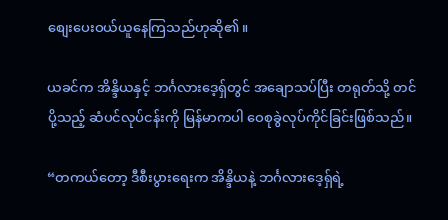စျေးပေးဝယ်ယူနေကြသည်ဟုဆို၏။

ယခင်က အိန္ဒိယနှင့် ဘင်္ဂလားဒေ့ရှ်တွင် အချောသပ်ပြီး တရုတ်သို့ တင်ပို့သည့် ဆံပင်လုပ်ငန်းကို မြန်မာကပါ ဝေစုခွဲလုပ်ကိုင်ခြင်းဖြစ်သည်။

“တကယ်တော့ ဒီစီးပွားရေးက အိန္ဒိယနဲ့ ဘင်္ဂလားဒေ့ရှ်ရဲ့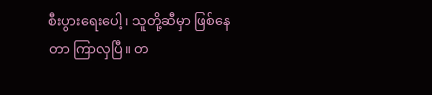စီးပွားရေးပေါ့၊ သူတို့ဆီမှာ ဖြစ်နေတာ ကြာလှပြီ။ တ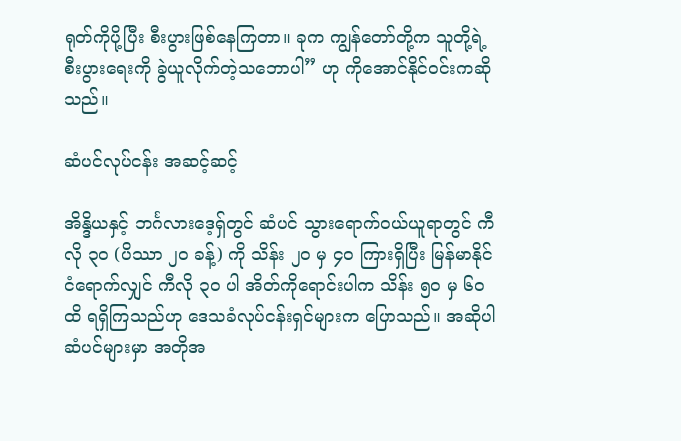ရုတ်ကိုပို့ပြီး စီးပွားဖြစ်နေကြတာ။ ခုက ကျွန်တော်တို့က သူတို့ရဲ့စီးပွားရေးကို ခွဲယူလိုက်တဲ့သဘောပါ” ဟု ကိုအောင်နိုင်ဝင်းကဆိုသည်။

ဆံပင်လုပ်ငန်း အဆင့်ဆင့်

အိန္ဒိယနှင့် ဘင်္ဂလားဒေ့ရှ်တွင် ဆံပင် သွားရောက်ဝယ်ယူရာတွင် ကီလို ၃၀ (ပိဿာ ၂၀ ခန့်) ကို သိန်း ၂၀ မှ ၄၀ ကြားရှိပြီး မြန်မာနိုင်ငံရောက်လျှင် ကီလို ၃၀ ပါ အိတ်ကိုရောင်းပါက သိန်း ၅၀ မှ ၆၀ ထိ ရရှိကြသည်ဟု ဒေသခံလုပ်ငန်းရှင်များက ပြောသည်။ အဆိုပါ ဆံပင်များမှာ အတိုအ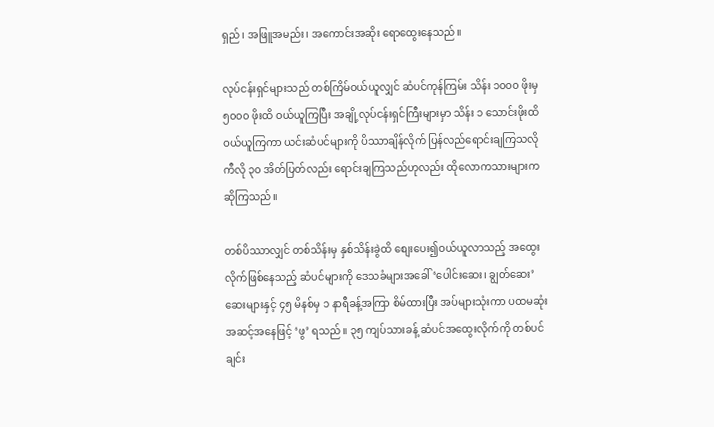ရှည်၊ အဖြူအမည်း၊ အကောင်းအဆိုး ရောထွေးနေသည်။

လုပ်ငန်းရှင်များသည် တစ်ကြိမ်ဝယ်ယူလျှင် ဆံပင်ကုန်ကြမ်း သိန်း ၁၀၀၀ ဖိုးမှ ၅၀၀၀ ဖိုးထိ ဝယ်ယူကြပြီး အချို့လုပ်ငန်းရှင်ကြီးများမှာ သိန်း ၁ သောင်းဖိုးထိ ဝယ်ယူကြကာ ယင်းဆံပင်များကို ပိဿာချိန်လိုက် ပြန်လည်ရောင်းချကြသလို ကီလို ၃၀ အိတ်ပြတ်လည်း ရောင်းချကြသည်ဟုလည်း ထိုလောကသားများက ဆိုကြသည်။

တစ်ပိဿာလျှင် တစ်သိန်းမှ နှစ်သိန်းခွဲထိ စျေးပေး၍ဝယ်ယူလာသည့် အထွေးလိုက်ဖြစ်နေသည့် ဆံပင်များကို ဒေသခံများအခေါ် ‘ပေါင်းဆေး၊ ချွတ်ဆေး’ ဆေးများနှင့် ၄၅ မိနစ်မှ ၁ နာရီခန့်အကြာ စိမ်ထားပြီး အပ်များသုံးကာ ပထမဆုံးအဆင့်အနေဖြင့် ‘ဖွ’ ရသည်။ ၃၅ ကျပ်သားခန့် ဆံပင်အထွေးလိုက်ကို တစ်ပင်ချင်း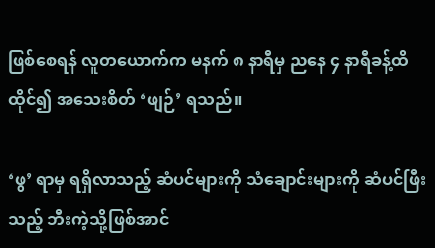ဖြစ်စေရန် လူတယောက်က မနက် ၈ နာရီမှ ညနေ ၄ နာရီခန့်ထိ ထိုင်၍ အသေးစိတ် ‘ဖျဉ်’ ရသည်။

‘ဖွ’ ရာမှ ရရှိလာသည့် ဆံပင်များကို သံချောင်းများကို ဆံပင်ဖြီးသည့် ဘီးကဲ့သို့ဖြစ်အာင်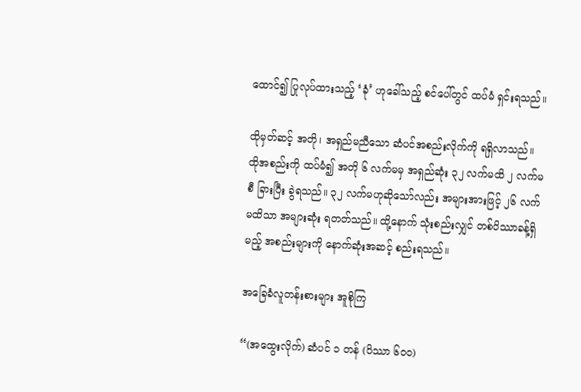ထောင်၍ ပြုလုပ်ထားသည့် ‘ခုံ’ ဟုခေါ်သည့် စင်ပေါ်တွင် ထပ်မံ ရှင်းရသည်။

ထိုမှတ်ဆင့် အတို၊ အရှည်မညီသော ဆံပင်အစည်းလိုက်ကို ရရှိလာသည်။ ထိုအစည်းကို ထပ်မံ၍ အတို ၆ လက်မမှ အရှည်ဆုံး ၃၂ လက်မထိ ၂ လက်မစီ ခြားပြီး ခွဲရသည်။ ၃၂ လက်မဟုဆိုသော်လည်း အများအားဖြင့် ၂၆ လက်မထိသာ အများဆုံး ရတတ်သည်။ ထို့နောက် သုံးစည်းလျှင် တစ်ပိဿာခန့်ရှိမည့် အစည်းများကို နောက်ဆုံးအဆင့် စည်းရသည်။

အခြေခံလူတန်းစားများ အူစိုကြ

“(အထွေးလိုက်) ဆံပင် ၁ တန် (ပိဿာ ၆၀၀)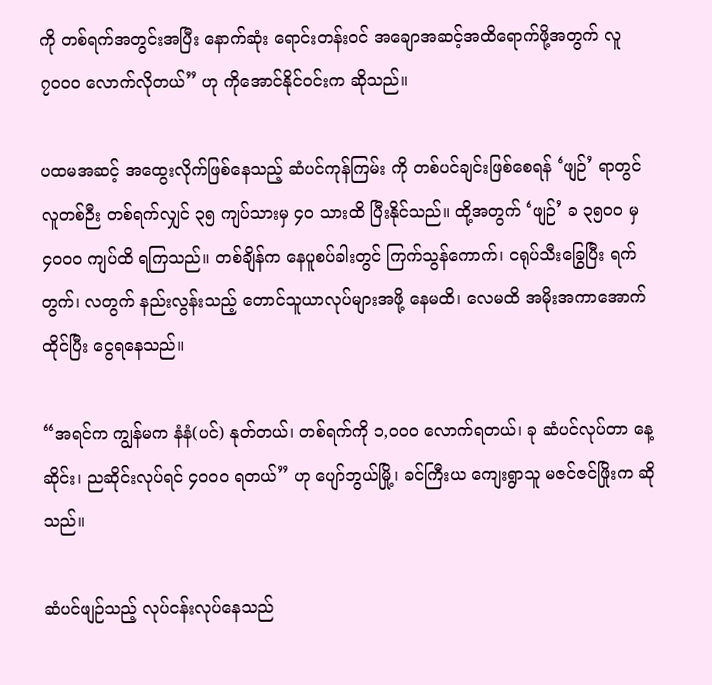ကို တစ်ရက်အတွင်းအပြီး နောက်ဆုံး ရောင်းတန်းဝင် အချောအဆင့်အထိရောက်ဖို့အတွက် လူ ၇၀၀၀ လောက်လိုတယ်” ဟု ကိုအောင်နိုင်ဝင်းက ဆိုသည်။

ပထမအဆင့် အထွေးလိုက်ဖြစ်နေသည့် ဆံပင်ကုန်ကြမ်း ကို တစ်ပင်ချင်းဖြစ်စေရန် ‘ဖျဉ်’ ရာတွင် လူတစ်ဉီး တစ်ရက်လျှင် ၃၅ ကျပ်သားမှ ၄၀ သားထိ ပြီးနိုင်သည်။ ထို့အတွက် ‘ဖျဉ်’ ခ ၃၅၀၀ မှ ၄၀၀၀ ကျပ်ထိ ရကြသည်။ တစ်ချိန်က နေပူစပ်ခါးတွင် ကြက်သွန်ကောက်၊ ငရုပ်သီးခြွေပြီး ရက်တွက်၊ လတွက် နည်းလွန်းသည့် တောင်သူယာလုပ်များအဖို့ နေမထိ၊ လေမထိ အမိုးအကာအောက် ထိုင်ပြီး ငွေရနေသည်။

“အရင်က ကျွန်မက နံနံ(ပင်) နုတ်တယ်၊ တစ်ရက်ကို ၁,၀၀၀ လောက်ရတယ်၊ ခု ဆံပင်လုပ်တာ နေ့ဆိုင်း၊ ညဆိုင်းလုပ်ရင် ၄၀၀၀ ရတယ်” ဟု ပျော်ဘွယ်မြို့၊ ခင်ကြီးယ ကျေးရွာသူ မဇင်ဇင်ဖြိုးက ဆိုသည်။

ဆံပင်ဖျဉ်သည့် လုပ်ငန်းလုပ်နေသည်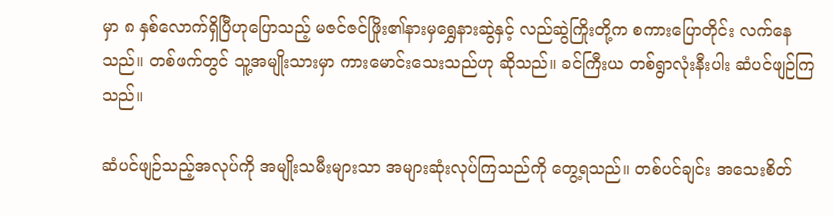မှာ ၈ နှစ်လောက်ရှိပြီဟုပြောသည့် မဇင်ဇင်ဖြိုး၏နားမှရွှေနားဆွဲနှင့် လည်ဆွဲကြိုးတို့က စကားပြောတိုင်း လက်နေသည်။ တစ်ဖက်တွင် သူ့အမျိုးသားမှာ ကားမောင်းသေးသည်ဟု ဆိုသည်။ ခင်ကြီးယ တစ်ရွာလုံးနီးပါး ဆံပင်ဖျဉ်ကြသည်။

ဆံပင်ဖျဉ်သည့်အလုပ်ကို အမျိုးသမီးများသာ အများဆုံးလုပ်ကြသည်ကို တွေ့ရသည်။ တစ်ပင်ချင်း အသေးစိတ်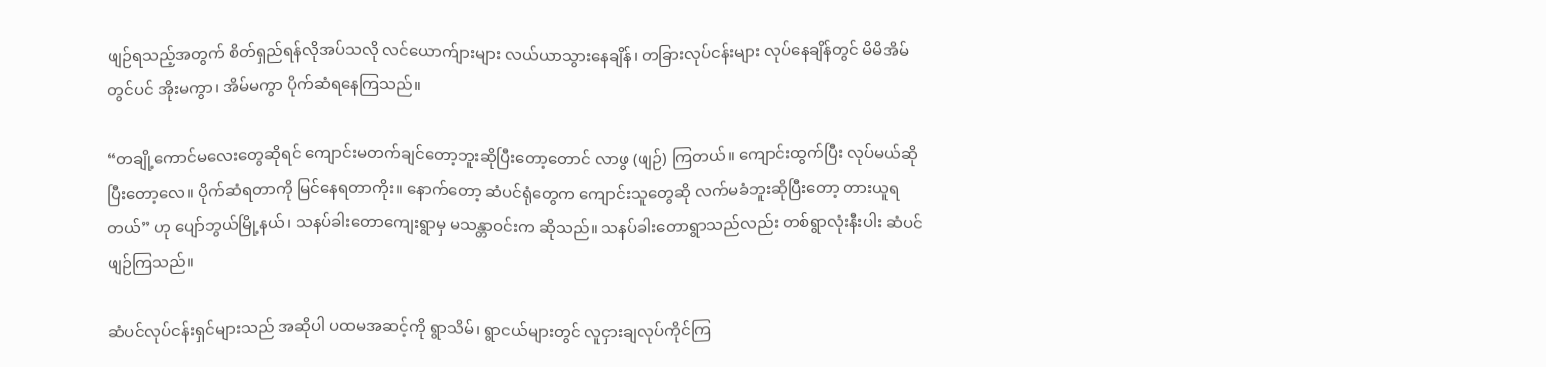ဖျဉ်ရသည့်အတွက် စိတ်ရှည်ရန်လိုအပ်သလို လင်ယောက်ျားများ လယ်ယာသွားနေချိန်၊ တခြားလုပ်ငန်းများ လုပ်နေချိန်တွင် မိမိအိမ်တွင်ပင် အိုးမကွာ၊ အိမ်မကွာ ပိုက်ဆံရနေကြသည်။

“တချို့ကောင်မလေးတွေဆိုရင် ကျောင်းမတက်ချင်တော့ဘူးဆိုပြီးတော့တောင် လာဖွ (ဖျဉ်) ကြတယ်။ ကျောင်းထွက်ပြီး လုပ်မယ်ဆိုပြီးတော့လေ။ ပိုက်ဆံရတာကို မြင်နေရတာကိုး။ နောက်တော့ ဆံပင်ရုံတွေက ကျောင်းသူတွေဆို လက်မခံဘူးဆိုပြီးတော့ တားယူရတယ်” ဟု ပျော်ဘွယ်မြို့နယ်၊ သနပ်ခါးတောကျေးရွာမှ မသန္တာဝင်းက ဆိုသည်။ သနပ်ခါးတောရွာသည်လည်း တစ်ရွာလုံးနီးပါး ဆံပင်ဖျဉ်ကြသည်။

ဆံပင်လုပ်ငန်းရှင်များသည် အဆိုပါ ပထမအဆင့်ကို ရွာသိမ်၊ ရွာငယ်များတွင် လူငှားချလုပ်ကိုင်ကြ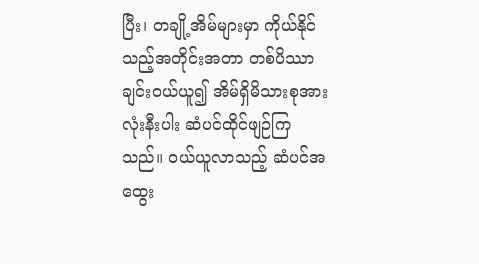ပြီး၊ တချို့အိမ်များမှာ ကိုယ်နိုင်သည့်အတိုင်းအတာ တစ်ပိဿာချင်းဝယ်ယူ၍ အိမ်ရှိမိသားစုအားလုံးနီးပါး ဆံပင်ထိုင်ဖျဉ်ကြသည်။ ဝယ်ယူလာသည့် ဆံပင်အထွေး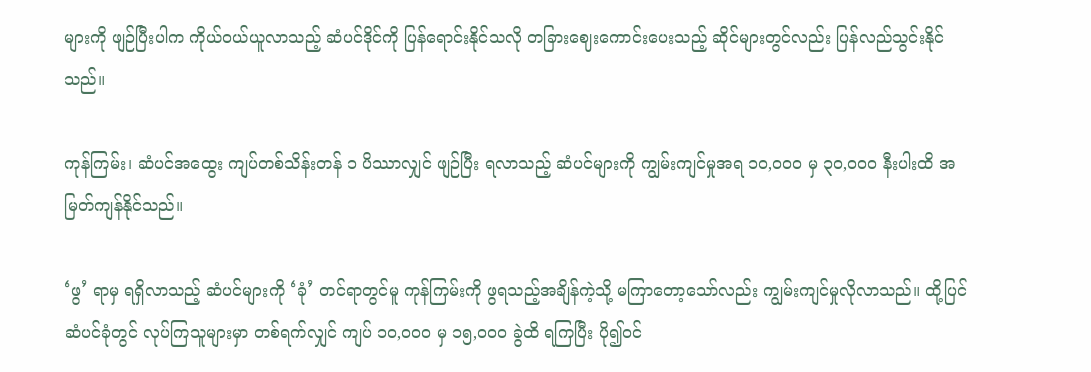များကို ဖျဉ်ပြီးပါက ကိုယ်ဝယ်ယူလာသည့် ဆံပင်ဒိုင်ကို ပြန်ရောင်းနိုင်သလို တခြားဈေးကောင်းပေးသည့် ဆိုင်များတွင်လည်း ပြန်လည်သွင်းနိုင်သည်။

ကုန်ကြမ်း၊ ဆံပင်အထွေး ကျပ်တစ်သိန်းတန် ၁ ပိဿာလျှင် ဖျဉ်ပြီး ရလာသည့် ဆံပင်များကို ကျွမ်းကျင်မှုအရ ၁၀,၀၀၀ မှ ၃၀,၀၀၀ နီးပါးထိ အမြတ်ကျန်နိုင်သည်။

‘ဖွ’ ရာမှ ရရှိလာသည့် ဆံပင်များကို ‘ခုံ’ တင်ရာတွင်မူ ကုန်ကြမ်းကို ဖွရသည့်အချိန်ကဲ့သို့ မကြာတော့သော်လည်း ကျွမ်းကျင်မှုလိုလာသည်။ ထို့ပြင် ဆံပင်ခုံတွင် လုပ်ကြသူများမှာ တစ်ရက်လျှင် ကျပ် ၁၀,၀၀၀ မှ ၁၅,၀၀၀ ခွဲထိ ရကြပြီး ပို၍ဝင်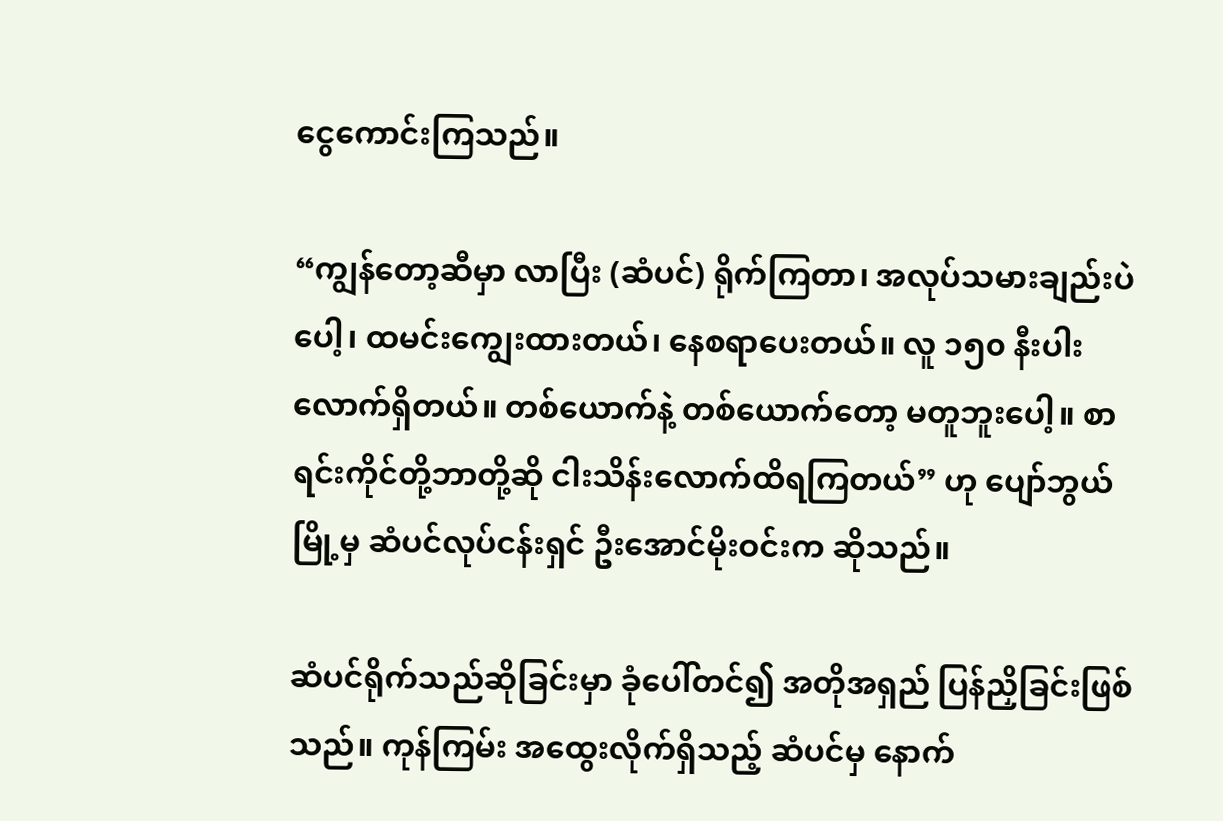ငွေကောင်းကြသည်။

“ကျွန်တော့ဆီမှာ လာပြီး (ဆံပင်) ရိုက်ကြတာ၊ အလုပ်သမားချည်းပဲပေါ့၊ ထမင်းကျွေးထားတယ်၊ နေစရာပေးတယ်။ လူ ၁၅၀ နီးပါးလောက်ရှိတယ်။ တစ်ယောက်နဲ့ တစ်ယောက်တော့ မတူဘူးပေါ့။ စာရင်းကိုင်တို့ဘာတို့ဆို ငါးသိန်းလောက်ထိရကြတယ်” ဟု ပျော်ဘွယ်မြို့မှ ဆံပင်လုပ်ငန်းရှင် ဦးအောင်မိုးဝင်းက ဆိုသည်။

ဆံပင်ရိုက်သည်ဆိုခြင်းမှာ ခုံပေါ်တင်၍ အတိုအရှည် ပြန်ညှိခြင်းဖြစ်သည်။ ကုန်ကြမ်း အထွေးလိုက်ရှိသည့် ဆံပင်မှ နောက်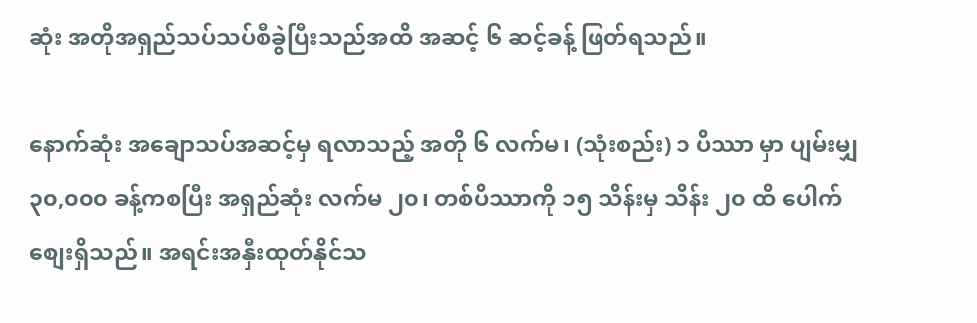ဆုံး အတိုအရှည်သပ်သပ်စီခွဲပြီးသည်အထိ အဆင့် ၆ ဆင့်ခန့် ဖြတ်ရသည်။

နောက်ဆုံး အချောသပ်အဆင့်မှ ရလာသည့် အတို ၆ လက်မ၊ (သုံးစည်း) ၁ ပိဿာ မှာ ပျမ်းမျှ ၃၀,၀၀၀ ခန့်ကစပြီး အရှည်ဆုံး လက်မ ၂၀၊ တစ်ပိဿာကို ၁၅ သိန်းမှ သိန်း ၂၀ ထိ ပေါက်စျေးရှိသည်။ အရင်းအနှီးထုတ်နိုင်သ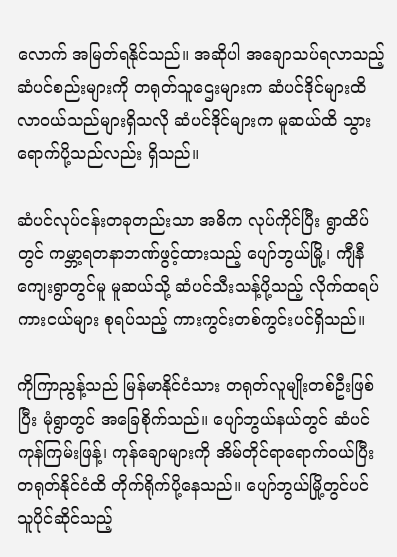လောက် အမြတ်ရနိုင်သည်။ အဆိုပါ အချောသပ်ရလာသည့် ဆံပင်စည်းများကို တရုတ်သူဌေးများက ဆံပင်ဒိုင်များထိ လာဝယ်သည်များရှိသလို ဆံပင်ဒိုင်များက မူဆယ်ထိ သွားရောက်ပို့သည်လည်း ရှိသည်။

ဆံပင်လုပ်ငန်းတခုတည်းသာ အဓိက လုပ်ကိုင်ပြီး ရွာထိပ်တွင် ကမ္ဘာ့ရတနာဘဏ်ဖွင့်ထားသည့် ပျော်ဘွယ်မြို့၊ ကျီနီကျေးရွာတွင်မူ မူဆယ်သို့ ဆံပင်သီးသန့်ပို့သည့် လိုက်ထရပ်ကားငယ်များ စုရပ်သည့် ကားကွင်းတစ်ကွင်းပင်ရှိသည်။

ကိုကြာညွန့်သည် မြန်မာနိုင်ငံသား တရုတ်လူမျိုးတစ်ဦးဖြစ်ပြီး မုံရွာတွင် အခြေစိုက်သည်။ ပျော်ဘွယ်နယ်တွင် ဆံပင်ကုန်ကြမ်းဖြန့်၊ ကုန်ချောများကို အိမ်တိုင်ရာရောက်ဝယ်ပြီး တရုတ်နိုင်ငံထိ တိုက်ရိုက်ပို့နေသည်။ ပျော်ဘွယ်မြို့တွင်ပင် သူပိုင်ဆိုင်သည့်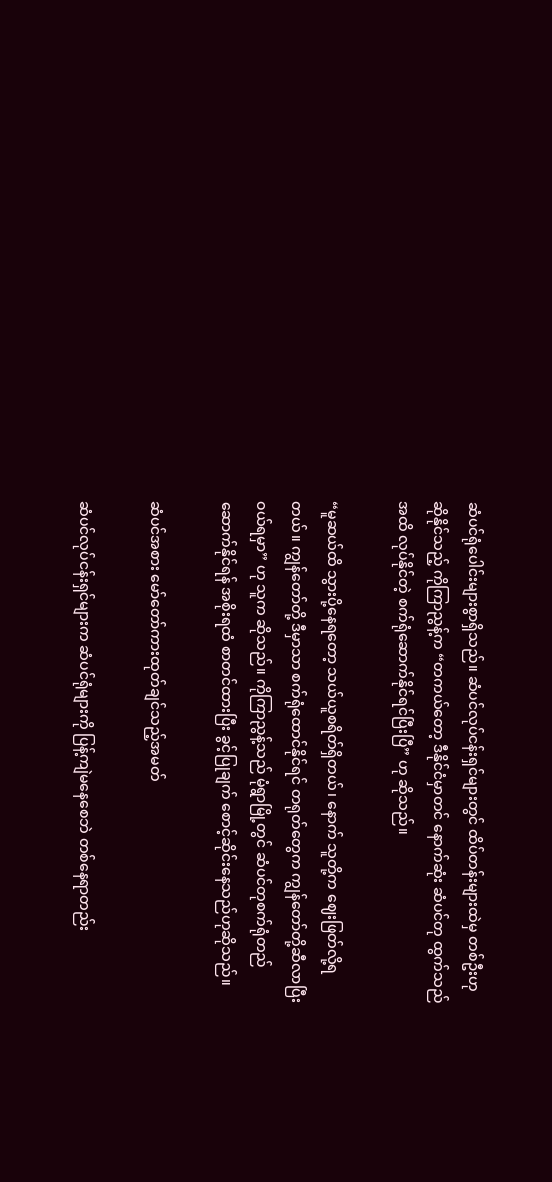ဆံပင်ရုံပေါင်းများစွာရှိသည်။ ဆံပင်လုပ်ငန်းရှင်များတွင် ထိပ်တန်းများထဲမှ တစ်ဦးဟု ဆိုနိုင်သည့် ကိုကြာညွန့်က “တကယ်တော့ ဒီနိုင်ငံမှာတင် နောက်ဆုံး ဆံပင်တု ထွက်သည်အထိ လုပ်နိုင်တဲ့ စက်ရုံဆောက်နိုင်ရင်ပြီးပြီ” ဟု ဆိုသည်။

“မူဆယ်ထိ သွားပို့နေရတော့ သယ်ယူစရိတ်ရှိတယ်၊ နောက် သူတို့က ဈေးဖြတ်လို့ရတယ်။ ကျွန်တော်တို့ ဒီမှာသာ စက်ရုံထောင်နိုင်ရင် တရုတ်တွေက ကျွန်တော်တို့ဆီလာပြီး ဝယ်ရမှာ” ဟု သူက ဆိုသည်။ ကိုကြာညွန့်သည် မုံရွာမြို့တွင် ဆံပင်တုစက်ရုံတည်ဆောက်နိုင်ရန် အစိုးရထံ စာတင်ထားပြီး ခွင့်ပြုချက် စောင့်ဆိုင်းနေသည်ဟုဆိုသည်။

ဆံပင်အစား မော်တော်ကားထုတ်ချင်သည့်အမတ်

ဆံပင်လုပ်ငန်းရှင်များက ဆံပင်ရုံများကို ပြန့်ကျဲမနေစေဘဲ တစ်နေရာတည်း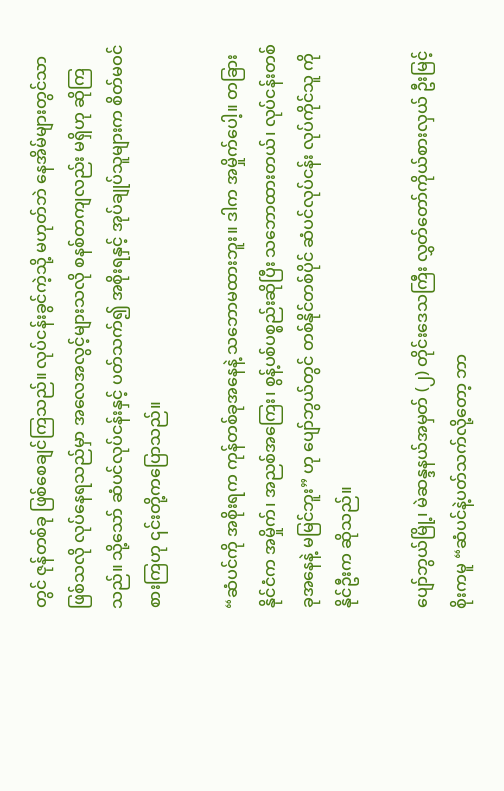တွင် ဇုန်တစ်ခု ဖြစ်စေချင်ကြသည်။ လုပ်ငန်းခွင်ကဲ့သို့ မဟုတ်ဘဲ နေအိမ်များတွင်သာ ဖြစ်သလို လုပ်နေရသည်မှာ အလေအလွင့်များသလို စနစ်တကျလည်း မရှိဟု ဆိုကြသည်။ သို့သော် ဆံပင်လုပ်ငန်းနှင့် ပတ်သက်၍ အစိုးရနှင့် အုပ်ချုပ်သူများက စိတ်မဝင်စားကြဟု ၎င်းတို့ကပြောသည်။

“ဆံပင်ကို အစိုးရက ကုန်တစ်ခုအနေနဲ့ သဘောမထားဘူး။ ဒါက အမှိုက်ပေါ့။ တခြားနိုင်ငံက အမှိုက်၊ အညစ်အကြေး၊ စွန့်ပစ်ပစ္စည်းဆိုပြီး သဘောထားတယ်၊ လုပ်ငန်းတစ်ခုအနေနဲ့ မမြင်ဘူး” ဟု ပျော်ဘွယ်တွင် တစ်နိုင်တစ်ပိုင် ဆံပင်လုပ်ငန်း လုပ်ကိုင်သူ ကိုနိုင်ဦးက ဆိုသည်။

ပျော်ဘွယ်မြို့၊ မဲဆန္ဒနယ်အမှတ် (၂) တိုင်းဒေသကြီး လွှတ်တော်ကိုယ်စားလှယ် ဦးမြင့်စိုးကမူ “ဆံပင်နဲ့ပတ်သက်လို့တော့ ဘာ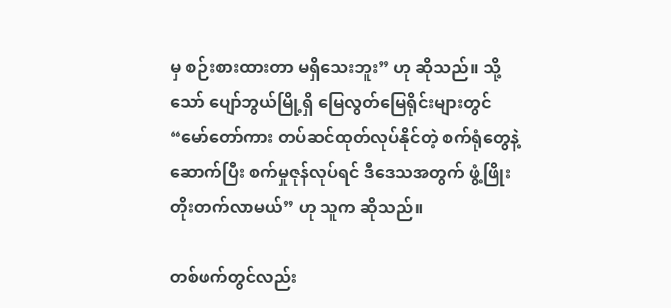မှ စဉ်းစားထားတာ မရှိသေးဘူး” ဟု ဆိုသည်။ သို့သော် ပျော်ဘွယ်မြို့ရှိ မြေလွတ်မြေရိုင်းများတွင် “မော်တော်ကား တပ်ဆင်ထုတ်လုပ်နိုင်တဲ့ စက်ရုံတွေနဲ့ ဆောက်ပြီး စက်မှုဇုန်လုပ်ရင် ဒီဒေသအတွက် ဖွံ့ဖြိုးတိုးတက်လာမယ်” ဟု သူက ဆိုသည်။

တစ်ဖက်တွင်လည်း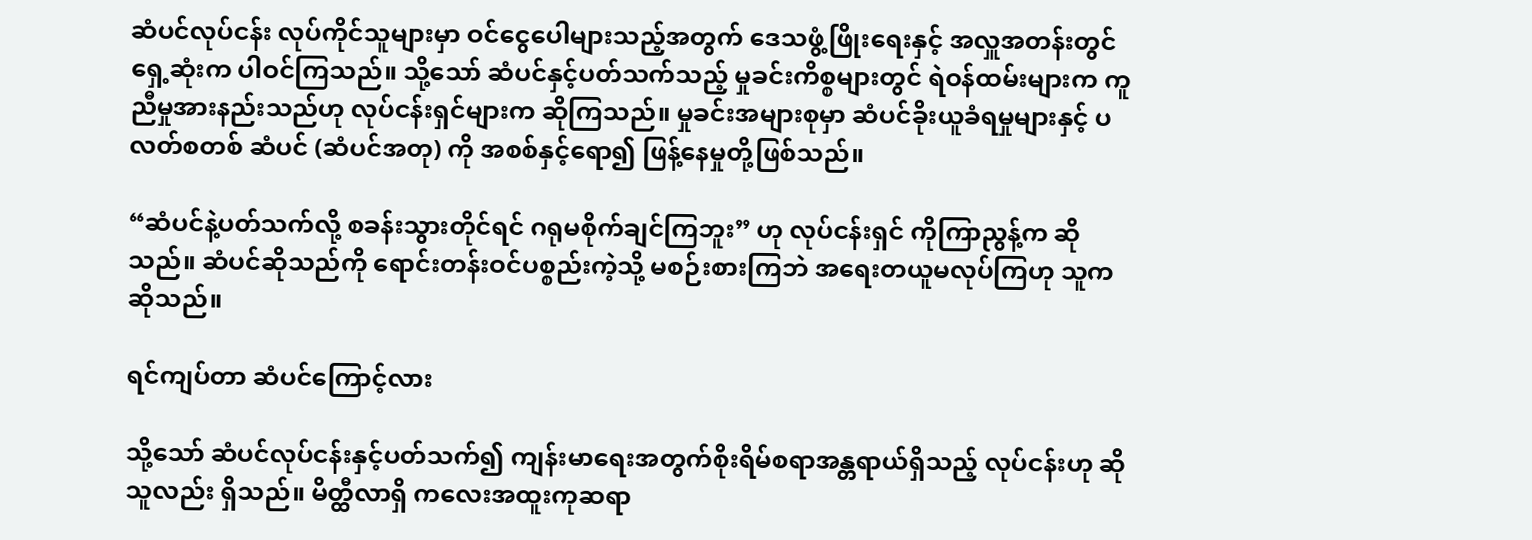ဆံပင်လုပ်ငန်း လုပ်ကိုင်သူများမှာ ဝင်ငွေပေါများသည့်အတွက် ဒေသဖွံ့ဖြိုးရေးနှင့် အလှူအတန်းတွင် ရှေ့ဆုံးက ပါဝင်ကြသည်။ သို့သော် ဆံပင်နှင့်ပတ်သက်သည့် မှုခင်းကိစ္စများတွင် ရဲဝန်ထမ်းများက ကူညီမှုအားနည်းသည်ဟု လုပ်ငန်းရှင်များက ဆိုကြသည်။ မှုခင်းအများစုမှာ ဆံပင်ခိုးယူခံရမှုများနှင့် ပလတ်စတစ် ဆံပင် (ဆံပင်အတု) ကို အစစ်နှင့်ရော၍ ဖြန့်နေမှုတို့ဖြစ်သည်။

“ဆံပင်နဲ့ပတ်သက်လို့ စခန်းသွားတိုင်ရင် ဂရုမစိုက်ချင်ကြဘူး” ဟု လုပ်ငန်းရှင် ကိုကြာညွန့်က ဆိုသည်။ ဆံပင်ဆိုသည်ကို ရောင်းတန်းဝင်ပစ္စည်းကဲ့သို့ မစဉ်းစားကြဘဲ အရေးတယူမလုပ်ကြဟု သူက ဆိုသည်။

ရင်ကျပ်တာ ဆံပင်ကြောင့်လား

သို့သော် ဆံပင်လုပ်ငန်းနှင့်ပတ်သက်၍ ကျန်းမာရေးအတွက်စိုးရိမ်စရာအန္တရာယ်ရှိသည့် လုပ်ငန်းဟု ဆိုသူလည်း ရှိသည်။ မိတ္ထီလာရှိ ကလေးအထူးကုဆရာ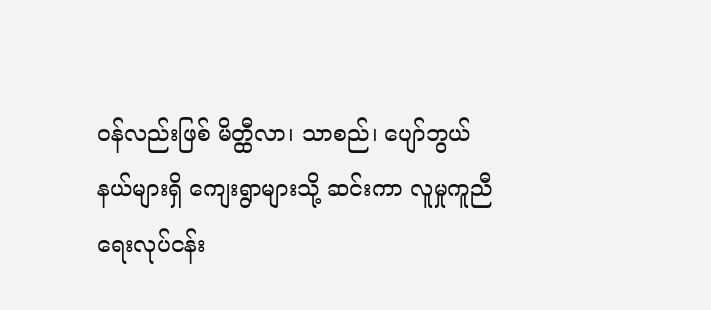ဝန်လည်းဖြစ် မိတ္ထီလာ၊ သာစည်၊ ပျော်ဘွယ်နယ်များရှိ ကျေးရွာများသို့ ဆင်းကာ လူမှုကူညီရေးလုပ်ငန်း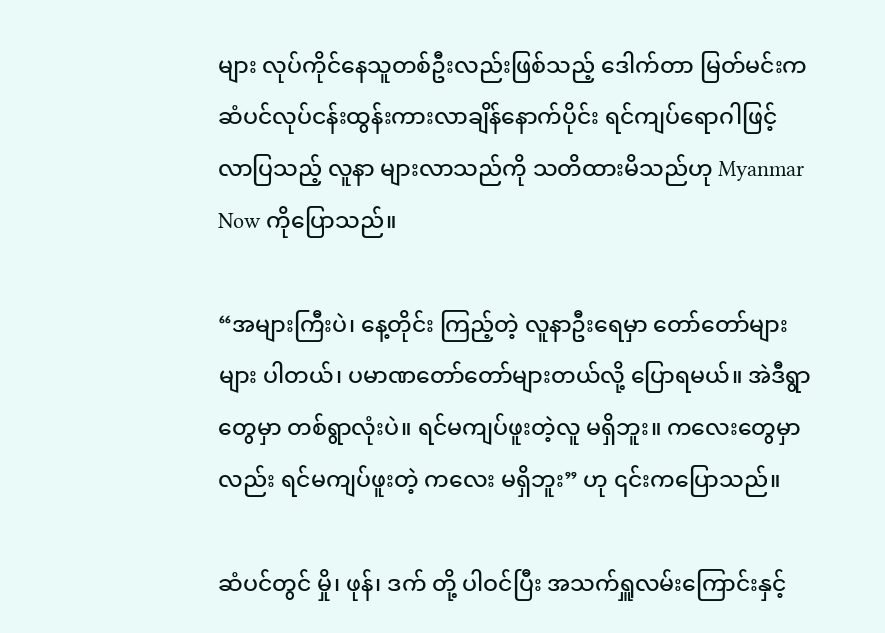များ လုပ်ကိုင်နေသူတစ်ဦးလည်းဖြစ်သည့် ဒေါက်တာ မြတ်မင်းက ဆံပင်လုပ်ငန်းထွန်းကားလာချိန်နောက်ပိုင်း ရင်ကျပ်ရောဂါဖြင့် လာပြသည့် လူနာ များလာသည်ကို သတိထားမိသည်ဟု Myanmar Now ကိုပြောသည်။

“အများကြီးပဲ၊ နေ့တိုင်း ကြည့်တဲ့ လူနာဦးရေမှာ တော်တော်များများ ပါတယ်၊ ပမာဏတော်တော်များတယ်လို့ ပြောရမယ်။ အဲဒီရွာတွေမှာ တစ်ရွာလုံးပဲ။ ရင်မကျပ်ဖူးတဲ့လူ မရှိဘူး။ ကလေးတွေမှာလည်း ရင်မကျပ်ဖူးတဲ့ ကလေး မရှိဘူး” ဟု ၎င်းကပြောသည်။

ဆံပင်တွင် မှို၊ ဖုန်၊ ဒက် တို့ ပါဝင်ပြီး အသက်ရှူလမ်းကြောင်းနှင့်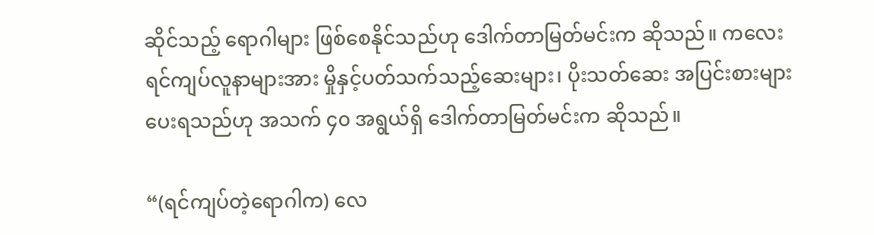ဆိုင်သည့် ရောဂါများ ဖြစ်စေနိုင်သည်ဟု ဒေါက်တာမြတ်မင်းက ဆိုသည်။ ကလေးရင်ကျပ်လူနာများအား မှိုနှင့်ပတ်သက်သည့်ဆေးများ၊ ပိုးသတ်ဆေး အပြင်းစားများပေးရသည်ဟု အသက် ၄၀ အရွယ်ရှိ ဒေါက်တာမြတ်မင်းက ဆိုသည်။

“(ရင်ကျပ်တဲ့ရောဂါက) လေ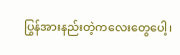ပြွန်အားနည်းတဲ့ကလေးတွေပေါ့၊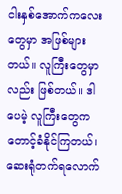ငါးနှစ်အောက်ကလေးတွေမှာ အဖြစ်များတယ်။ လူကြီးတွေမှာလည်း ဖြစ်တယ်။ ဒါပေမဲ့ လူကြီးတွေက တောင့်ခံနိုင်ကြတယ်၊ ဆေးရုံတက်ရလောက်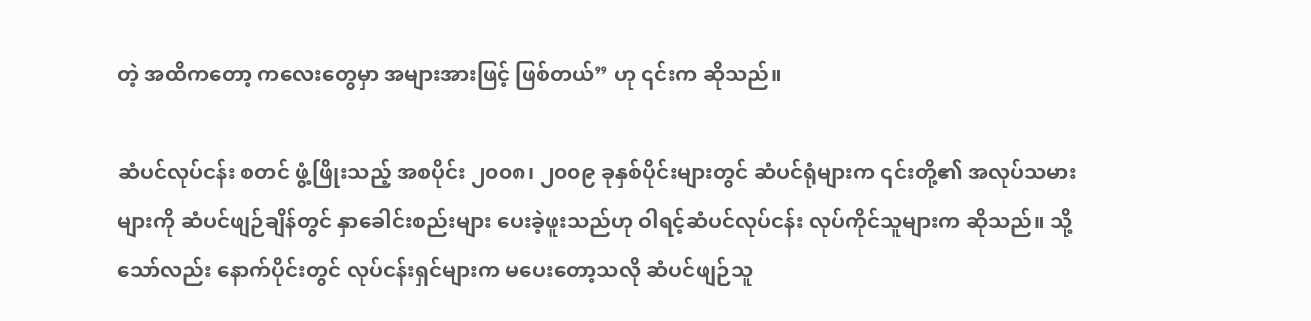တဲ့ အထိကတော့ ကလေးတွေမှာ အများအားဖြင့် ဖြစ်တယ်” ဟု ၎င်းက ဆိုသည်။

ဆံပင်လုပ်ငန်း စတင် ဖွံ့ဖြိုးသည့် အစပိုင်း ၂၀၀၈၊ ၂၀၀၉ ခုနှစ်ပိုင်းများတွင် ဆံပင်ရုံများက ၎င်းတို့၏ အလုပ်သမားများကို ဆံပင်ဖျဉ်ချိန်တွင် နှာခေါင်းစည်းများ ပေးခဲ့ဖူးသည်ဟု ဝါရင့်ဆံပင်လုပ်ငန်း လုပ်ကိုင်သူများက ဆိုသည်။ သို့သော်လည်း နောက်ပိုင်းတွင် လုပ်ငန်းရှင်များက မပေးတော့သလို ဆံပင်ဖျဉ်သူ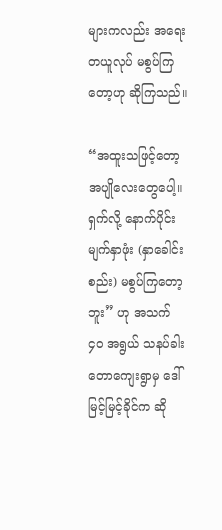များကလည်း အရေးတယူလုပ် မစွပ်ကြတော့ဟု ဆိုကြသည်။

“အထူးသဖြင့်တော့ အပျိုလေးတွေပေါ့။ ရှက်လို့ နောက်ပိုင်း မျက်နှာဖုံး (နှာခေါင်းစည်း) မစွပ်ကြတော့ဘူး” ဟု အသက် ၄၀ အရွယ် သနပ်ခါးတောကျေးရွာမှ ဒေါ်မြင့်မြင့်ခိုင်က ဆို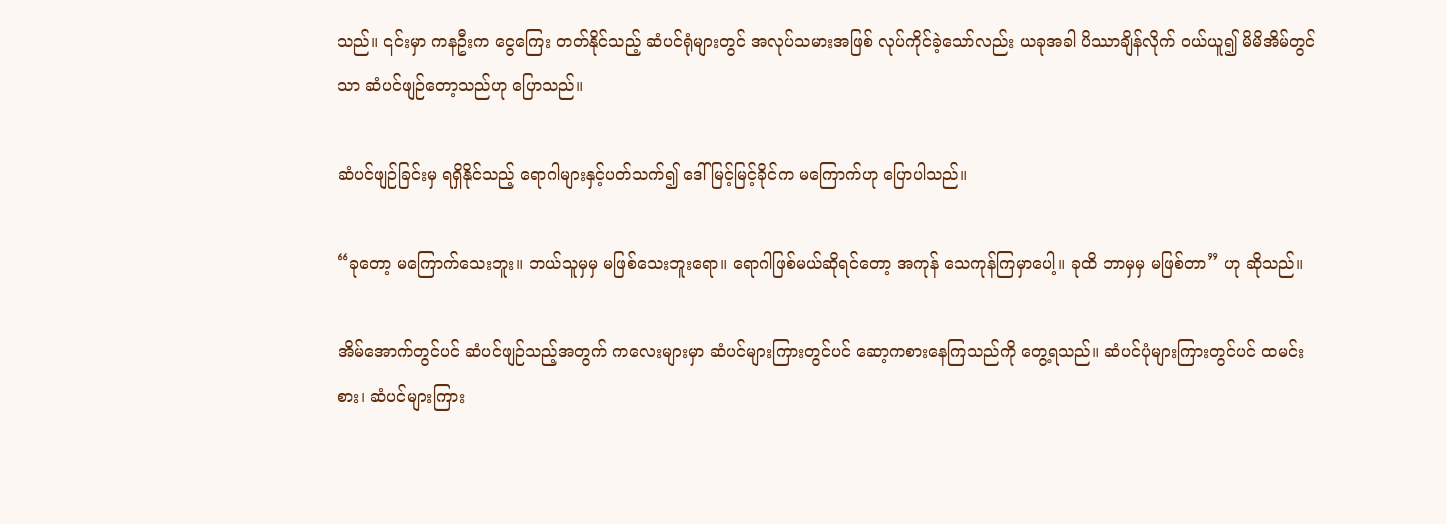သည်။ ၎င်းမှာ ကနဦးက ငွေကြေး တတ်နိုင်သည့် ဆံပင်ရုံများတွင် အလုပ်သမားအဖြစ် လုပ်ကိုင်ခဲ့သော်လည်း ယခုအခါ ပိဿာချိန်လိုက် ဝယ်ယူ၍ မိမိအိမ်တွင်သာ ဆံပင်ဖျဉ်တော့သည်ဟု ပြောသည်။

ဆံပင်ဖျဉ်ခြင်းမှ ရရှိနိုင်သည့် ရောဂါများနှင့်ပတ်သက်၍ ဒေါ်မြင့်မြင့်ခိုင်က မကြောက်ဟု ပြောပါသည်။

“ခုတော့ မကြောက်သေးဘူး။ ဘယ်သူမှမှ မဖြစ်သေးဘူးရော။ ရောဂါဖြစ်မယ်ဆိုရင်တော့ အကုန် သေကုန်ကြမှာပေါ့။ ခုထိ ဘာမှမှ မဖြစ်တာ” ဟု ဆိုသည်။

အိမ်အောက်တွင်ပင် ဆံပင်ဖျဉ်သည့်အတွက် ကလေးများမှာ ဆံပင်များကြားတွင်ပင် ဆော့ကစားနေကြသည်ကို တွေ့ရသည်။ ဆံပင်ပုံများကြားတွင်ပင် ထမင်းစား၊ ဆံပင်များကြား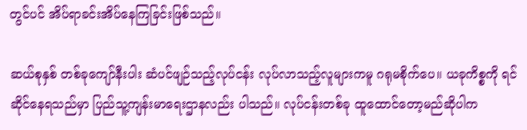တွင်ပင် အိပ်ရာခင်းအိပ်နေကြခြင်းဖြစ်သည်။

ဆယ်စုနှစ် တစ်ခုကျော်နီးပါး ဆံပင်ဖျဉ်သည့်လုပ်ငန်း လုပ်လာသည့်လူများကမူ ဂရုမစိုက်ပေ။ ယခုကိစ္စကို ရင်ဆိုင်နေရသည်မှာ ပြည်သူ့ကျန်းမာရေးဌာနလည်း ပါသည်။ လုပ်ငန်းတစ်ခု ထူထောင်တော့မည်ဆိုပါက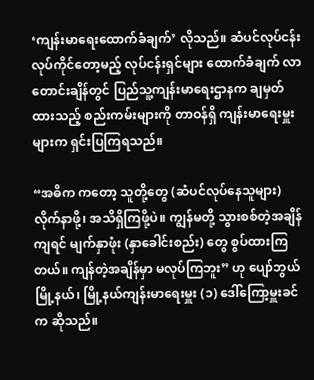‘ကျန်းမာရေးထောက်ခံချက်’ လိုသည်။ ဆံပင်လုပ်ငန်း လုပ်ကိုင်တော့မည့် လုပ်ငန်းရှင်များ ထောက်ခံချက် လာတောင်းချိန်တွင် ပြည်သူ့ကျန်းမာရေးဌာနက ချမှတ်ထားသည့် စည်းကမ်းများကို တာဝန်ရှိ ကျန်းမာရေးမှူးများက ရှင်းပြကြရသည်။

“အဓိက ကတော့ သူတို့တွေ (ဆံပင်လုပ်နေသူများ) လိုက်နာဖို့၊ အသိရှိကြဖို့ပဲ။ ကျွန်မတို့ သွားစစ်တဲ့အချိန်ကျရင် မျက်နှာဖုံး (နှာခေါင်းစည်း) တွေ စွပ်ထားကြတယ်။ ကျန်တဲ့အချိန်မှာ မလုပ်ကြဘူး” ဟု ပျော်ဘွယ်မြို့နယ်၊ မြို့နယ်ကျန်းမာရေးမှူး (၁) ဒေါ်ကြော့မှူးခင်က ဆိုသည်။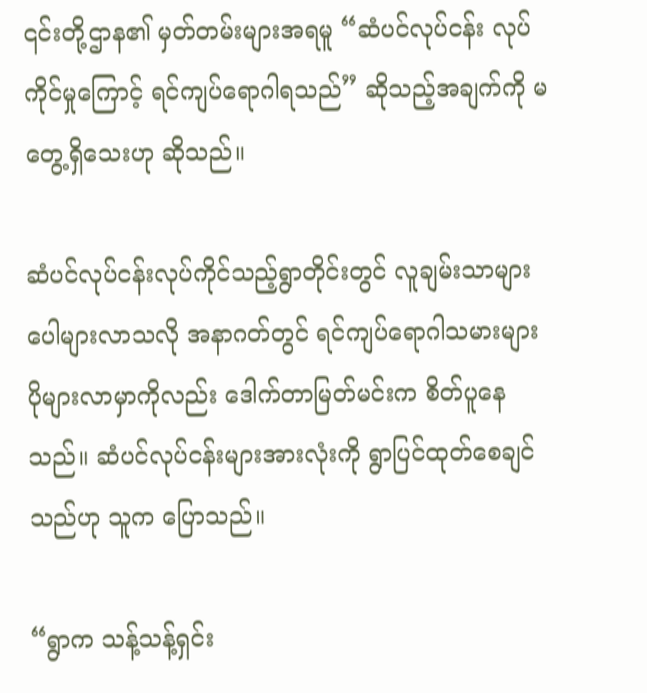၎င်းတို့ဌာန၏ မှတ်တမ်းများအရမူ “ဆံပင်လုပ်ငန်း လုပ်ကိုင်မှုကြောင့် ရင်ကျပ်ရောဂါရသည်” ဆိုသည့်အချက်ကို မတွေ့ရှိသေးဟု ဆိုသည်။

ဆံပင်လုပ်ငန်းလုပ်ကိုင်သည့်ရွာတိုင်းတွင် လူချမ်းသာများပေါများလာသလို အနာဂတ်တွင် ရင်ကျပ်ရောဂါသမားများ ပိုများလာမှာကိုလည်း ဒေါက်တာမြတ်မင်းက စိတ်ပူနေသည်။ ဆံပင်လုပ်ငန်းများအားလုံးကို ရွာပြင်ထုတ်စေချင်သည်ဟု သူက ပြောသည်။

“ရွာက သန့်သန့်ရှင်း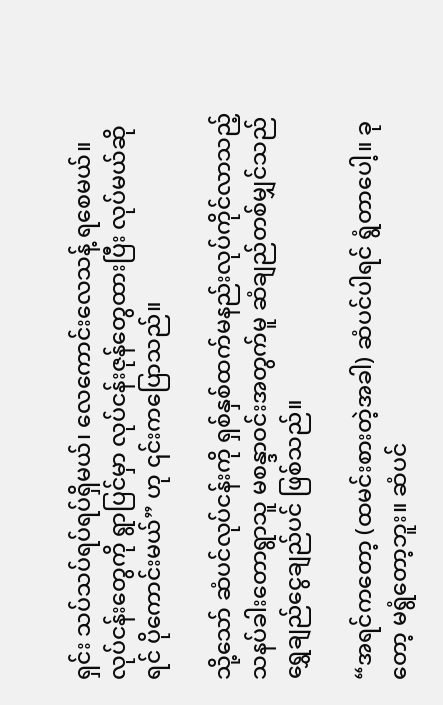ရှင်း သပ်သပ်ရပ်ရပ်ရှိမယ်၊ လေကောင်းလေသန့် ရစေမယ်။ လုပ်ငန်းတွေကို ရွာပြင်မှာ လုပ်ငန်းဇုန်တွေထားပြီး လုပ်မယ်ဆိုရင် ပိုကောင်းမယ်” ဟု ၎င်းကပြောသည်။

သို့သော် ဆံပင်လုပ်ငန်းကို ရှစ်နှစ်ထက်မနည်းလုပ်ကိုင်လာသည့် သနပ်ခါးတောရွာသူ မစန္ဒာဝင်းအတွက်မူ ဆံချည်တစ်မျှင်သည် ရွှေချည်ငွေချည်ပင် ဖြစ်သည်။

“အရင်ကတော့ (ထမင်းစားတဲ့အခါ) ဆံပင်ပါရင် ရွံတာပေါ့။ ခုတော့ မရွံတော့ဘူး။ ဆံပင်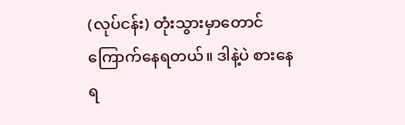(လုပ်ငန်း) တုံးသွားမှာတောင် ကြောက်နေရတယ်။ ဒါနဲ့ပဲ စားနေရ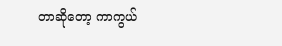တာဆိုတော့ ကာကွယ်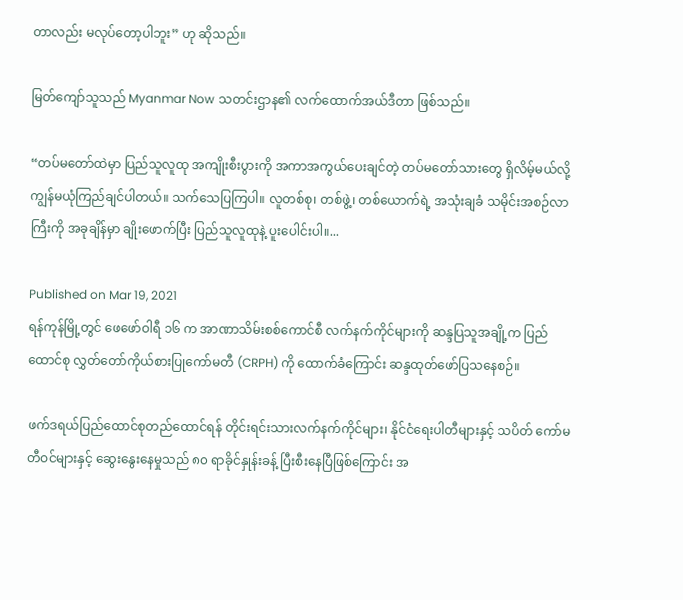တာလည်း မလုပ်တော့ပါဘူး” ဟု ဆိုသည်။

မြတ်ကျော်သူသည် Myanmar Now သတင်းဌာန၏ လက်ထောက်အယ်ဒီတာ ဖြစ်သည်။

“တပ်မတော်ထဲမှာ ပြည်သူလူထု အကျိုးစီးပွားကို အကာအကွယ်ပေးချင်တဲ့ တပ်မတော်သားတွေ ရှိလိမ့်မယ်လို့ ကျွန်မယုံကြည်ချင်ပါတယ်။ သက်သေပြကြပါ။ လူတစ်စု၊ တစ်ဖွဲ့၊ တစ်ယောက်ရဲ့ အသုံးချခံ သမိုင်းအစဉ်လာကြီးကို အခုချိန်မှာ ချိုးဖောက်ပြီး ပြည်သူလူထုနဲ့ ပူးပေါင်းပါ။...

Published on Mar 19, 2021
ရန်ကုန်မြို့တွင် ဖေဖော်ဝါရီ ၁၆ က အာဏာသိမ်းစစ်ကောင်စီ လက်နက်ကိုင်များကို ဆန္ဒပြသူအချို့က ပြည်ထောင်စု လွှတ်တော်ကိုယ်စားပြုကော်မတီ (CRPH) ကို ထောက်ခံကြောင်း ဆန္ဒထုတ်ဖော်ပြသနေစဉ်။

ဖက်ဒရယ်ပြည်ထောင်စုတည်ထောင်ရန် တိုင်းရင်းသားလက်နက်ကိုင်များ၊ နိုင်ငံရေးပါတီများနှင့် သပိတ် ကော်မတီဝင်များနှင့် ဆွေးနွေးနေမှုသည် ၈၀ ရာခိုင်နှုန်းခန့် ပြီးစီးနေပြီဖြစ်ကြောင်း အ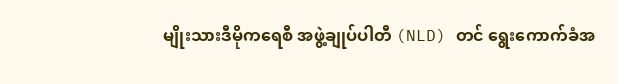မျိုးသားဒီမိုကရေစီ အဖွဲ့ချုပ်ပါတီ (NLD) တင် ရွေးကောက်ခံအ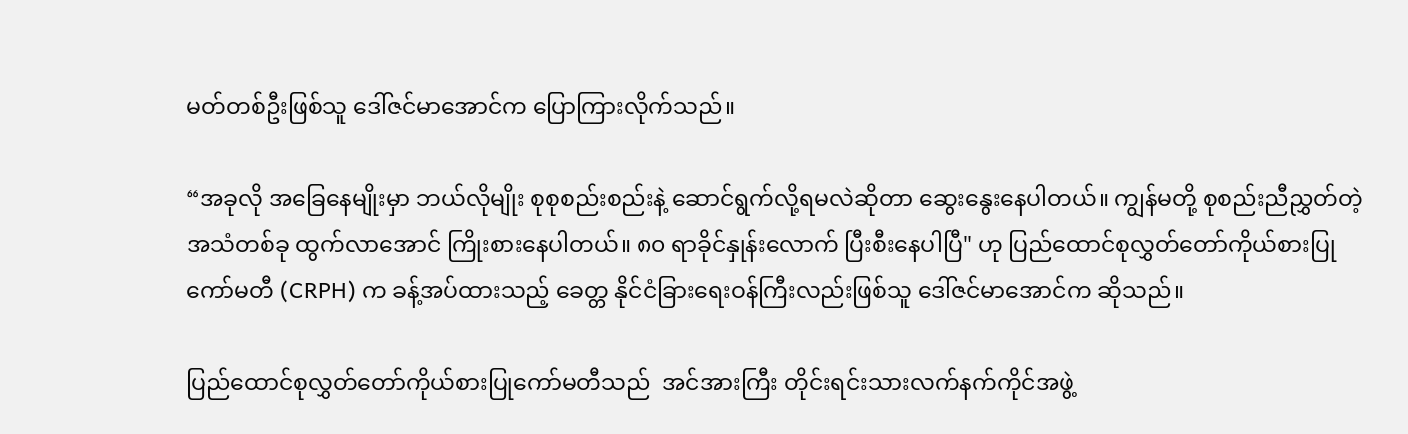မတ်တစ်ဦးဖြစ်သူ ဒေါ်ဇင်မာအောင်က ပြောကြားလိုက်သည်။

“အခုလို အခြေနေမျိုးမှာ ဘယ်လိုမျိုး စုစုစည်းစည်းနဲ့ ဆောင်ရွက်လို့ရမလဲဆိုတာ ဆွေးနွေးနေပါတယ်။ ကျွန်မတို့ စုစည်းညီညွှတ်တဲ့အသံတစ်ခု ထွက်လာအောင် ကြိုးစားနေပါတယ်။ ၈၀ ရာခိုင်နှုန်းလောက် ပြီးစီးနေပါပြီ" ဟု ပြည်ထောင်စုလွှတ်တော်ကိုယ်စားပြုကော်မတီ (CRPH) က ခန့်အပ်ထားသည့် ခေတ္တ နိုင်ငံခြားရေးဝန်ကြီးလည်းဖြစ်သူ ဒေါ်ဇင်မာအောင်က ဆိုသည်။

ပြည်ထောင်စုလွှတ်တော်ကိုယ်စားပြုကော်မတီသည်  အင်အားကြီး တိုင်းရင်းသားလက်နက်ကိုင်အဖွဲ့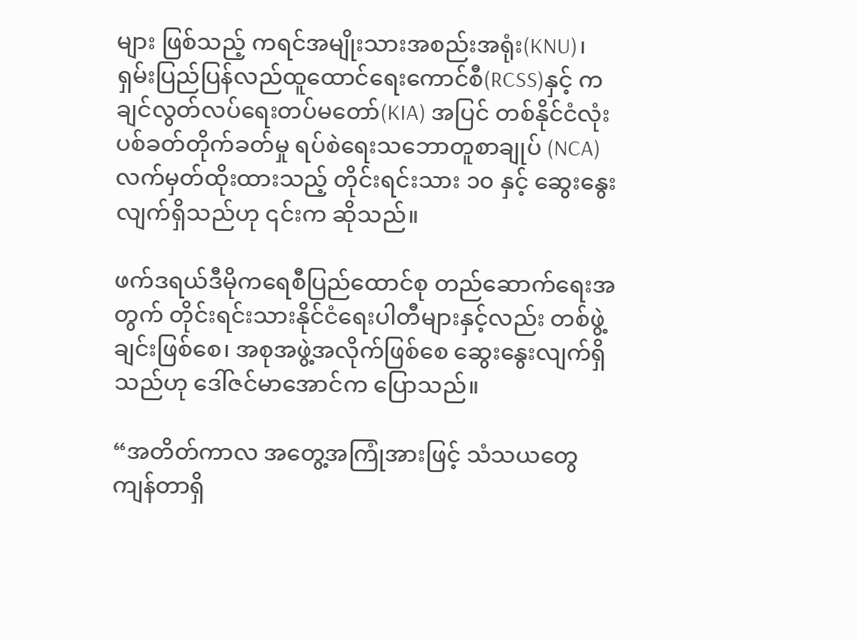များ ဖြစ်သည့် ကရင်အမျိုးသားအစည်းအရုံး(KNU)၊ ရှမ်းပြည်ပြန်လည်ထူထောင်ရေးကောင်စီ(RCSS)နှင့် ကချင်လွတ်လပ်ရေးတပ်မတော်(KIA) အပြင် တစ်နိုင်ငံလုံးပစ်ခတ်တိုက်ခတ်မှု ရပ်စဲရေးသဘောတူစာချုပ် (NCA) လက်မှတ်ထိုးထားသည့် တိုင်းရင်းသား ၁၀ နှင့် ဆွေးနွေးလျက်ရှိသည်ဟု ၎င်းက ဆိုသည်။

ဖက်ဒရယ်ဒီမိုကရေစီပြည်ထောင်စု တည်ဆောက်ရေးအတွက် တိုင်းရင်းသားနိုင်ငံရေးပါတီများနှင့်လည်း တစ်ဖွဲ့ချင်းဖြစ်စေ၊ အစုအဖွဲ့အလိုက်ဖြစ်စေ ဆွေးနွေးလျက်ရှိသည်ဟု ဒေါ်ဇင်မာအောင်က ပြောသည်။

“အတိတ်ကာလ အတွေ့အကြုံအားဖြင့် သံသယတွေ ကျန်တာရှိ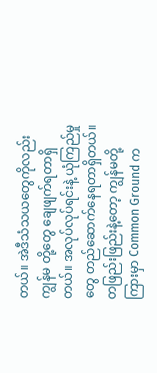တယ်။ အဲဒီသံသယတွေကိုလည်း ကျွန်မ တို့တွေ ချေဖျက်ရတာရှိတယ်။ အလုပ်လုပ်ရင်းနဲ့ ယုံကြည်မှုတွေ တည်ဆောက်နေရတာရှိတယ်။ တဖြည်းဖြည်းနဲ့တော့ ကျွန်မတို့ကြားမှာ Common Ground က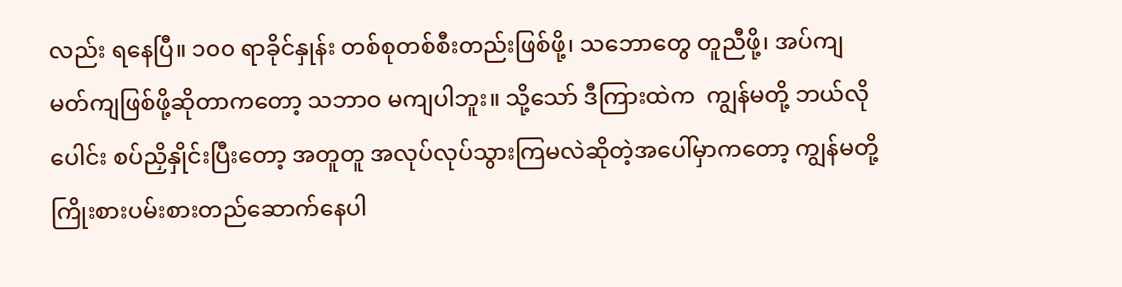လည်း ရနေပြီ။ ၁၀၀ ရာခိုင်နှုန်း တစ်စုတစ်စီးတည်းဖြစ်ဖို့၊ သဘောတွေ တူညီဖို့၊ အပ်ကျမတ်ကျဖြစ်ဖို့ဆိုတာကတော့ သဘာဝ မကျပါဘူး။ သို့သော် ဒီကြားထဲက  ကျွန်မတို့ ဘယ်လိုပေါင်း စပ်ညှိနှိုင်းပြီးတော့ အတူတူ အလုပ်လုပ်သွားကြမလဲဆိုတဲ့အပေါ်မှာကတော့ ကျွန်မတို့ ကြိုးစားပမ်းစားတည်ဆောက်နေပါ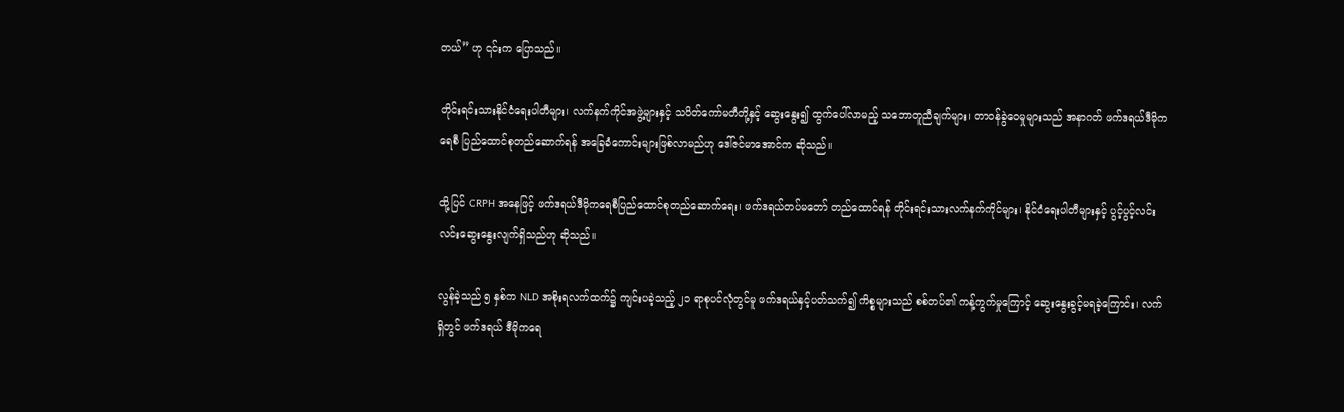တယ်” ဟု ၎င်းက ပြောသည်။

တိုင်းရင်းသားနိုင်ငံရေးပါတီများ၊ လက်နက်ကိုင်အဖွဲ့များနှင့် သပိတ်ကော်မတီတို့နှင့် ဆွေးနွေး၍ ထွက်ပေါ်လာမည့် သဘောတူညီချက်များ၊ တာဝန်ခွဲဝေမှုများသည် အနာဂတ် ဖက်ဒရယ်ဒီမိုကရေစီ ပြည်ထောင်စုတည်ဆောက်ရန် အခြေခံကောင်းများဖြစ်လာမည်ဟု ဒေါ်ဇင်မာအောင်က ဆိုသည်။

ထို့ပြင် CRPH အနေဖြင့် ဖက်ဒရယ်ဒီမိုကရေစီပြည်ထောင်စုတည်ဆောက်ရေး၊ ဖက်ဒရယ်တပ်မတော် တည်ထောင်ရန် တိုင်းရင်းသားလက်နက်ကိုင်များ၊ နိုင်ငံရေးပါတီများနှင့် ပွင့်ပွင့်လင်းလင်းဆွေးနွေးလျက်ရှိသည်ဟု ဆိုသည်။

လွန်ခဲ့သည် ၅ နှစ်က NLD အစိုးရလက်ထက်၌ ကျင်းပခဲ့သည့် ၂၁ ရာစုပင်လုံတွင်မူ ဖက်ဒရယ်နှင့်ပတ်သက်၍ ကိစ္စများသည် စစ်တပ်၏ ကန့်ကွက်မှုကြောင့် ဆွေးနွေးခွင့်မရခဲ့ကြောင်း၊ လက်ရှိတွင် ဖက်ဒရယ် ဒီမိုကရေ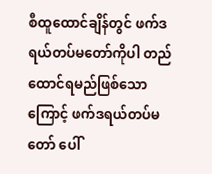စီထူထောင်ချိန်တွင် ဖက်ဒရယ်တပ်မတော်ကိုပါ တည်ထောင်ရမည်ဖြစ်သောကြောင့် ဖက်ဒရယ်တပ်မတော် ပေါ်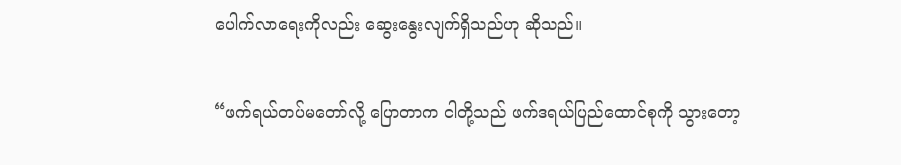ပေါက်လာရေးကိုလည်း ဆွေးနွေးလျက်ရှိသည်ဟု ဆိုသည်။

“ဖက်ရယ်တပ်မတော်လို့ ပြောတာက ငါတို့သည် ဖက်ဒရယ်ပြည်ထောင်စုကို သွားတော့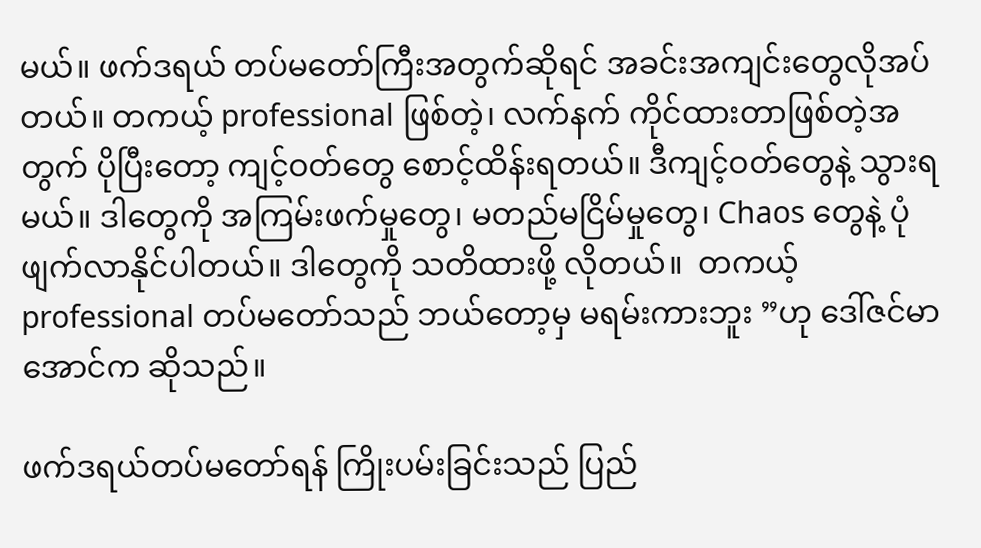မယ်။ ဖက်ဒရယ် တပ်မတော်ကြီးအတွက်ဆိုရင် အခင်းအကျင်းတွေလိုအပ်တယ်။ တကယ့် professional ဖြစ်တဲ့၊ လက်နက် ကိုင်ထားတာဖြစ်တဲ့အတွက် ပိုပြီးတော့ ကျင့်ဝတ်တွေ စောင့်ထိန်းရတယ်။ ဒီကျင့်ဝတ်တွေနဲ့ သွားရမယ်။ ဒါတွေကို အကြမ်းဖက်မှုတွေ၊ မတည်မငြိမ်မှုတွေ၊ Chaos တွေနဲ့ ပုံဖျက်လာနိုင်ပါတယ်။ ဒါတွေကို သတိထားဖို့ လိုတယ်။  တကယ့် professional တပ်မတော်သည် ဘယ်တော့မှ မရမ်းကားဘူး ”ဟု ဒေါ်ဇင်မာအောင်က ဆိုသည်။

ဖက်ဒရယ်တပ်မတော်ရန် ကြိုးပမ်းခြင်းသည် ပြည်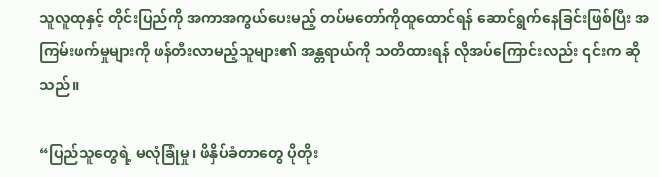သူလူထုနှင့် တိုင်းပြည်ကို အကာအကွယ်ပေးမည့် တပ်မတော်ကိုထူထောင်ရန် ဆောင်ရွက်နေခြင်းဖြစ်ပြီး အကြမ်းဖက်မှုများကို ဖန်တီးလာမည့်သူများ၏ အန္တရာယ်ကို သတိထားရန် လိုအပ်ကြောင်းလည်း ၎င်းက ဆိုသည်။

“ပြည်သူတွေရဲ့ မလုံခြုံမှု၊ ဖိနှိပ်ခံတာတွေ ပိုတိုး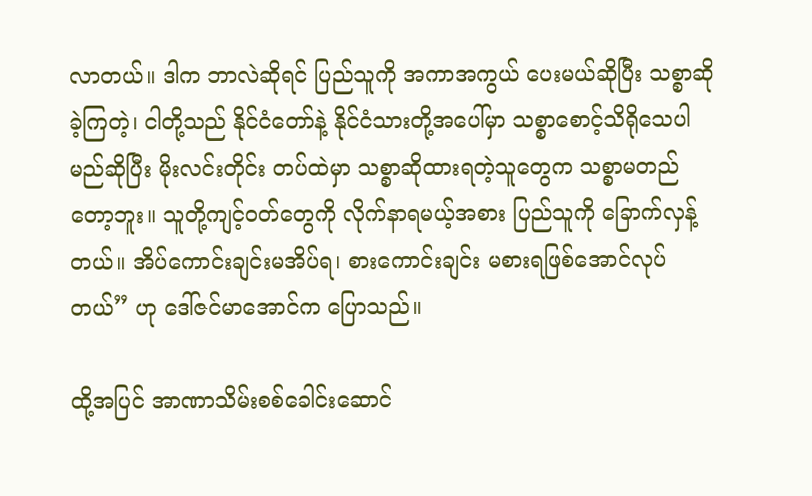လာတယ်။ ဒါက ဘာလဲဆိုရင် ပြည်သူကို အကာအကွယ် ပေးမယ်ဆိုပြီး သစ္စာဆိုခဲ့ကြတဲ့၊ ငါတို့သည် နိုင်ငံတော်နဲ့ နိုင်ငံသားတို့အပေါ်မှာ သစ္စာစောင့်သိရိုသေပါ မည်ဆိုပြီး မိုးလင်းတိုင်း တပ်ထဲမှာ သစ္စာဆိုထားရတဲ့သူတွေက သစ္စာမတည်တော့ဘူး။ သူတို့ကျင့်ဝတ်တွေကို လိုက်နာရမယ့်အစား ပြည်သူကို ခြောက်လှန့်တယ်။ အိပ်ကောင်းချင်းမအိပ်ရ၊ စားကောင်းချင်း မစားရဖြစ်အောင်လုပ်တယ်” ဟု ဒေါ်ဇင်မာအောင်က ပြောသည်။

ထို့အပြင် အာဏာသိမ်းစစ်ခေါင်းဆောင်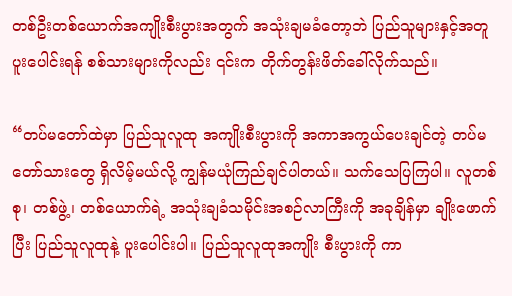တစ်ဦးတစ်ယောက်အကျိုးစီးပွားအတွက် အသုံးချမခံတော့ဘဲ ပြည်သူများနှင့်အတူ ပူးပေါင်းရန် စစ်သားများကိုလည်း ၎င်းက တိုက်တွန်းဖိတ်ခေါ်လိုက်သည်။

“တပ်မတော်ထဲမှာ ပြည်သူလူထု အကျိုးစီးပွားကို အကာအကွယ်ပေးချင်တဲ့ တပ်မတော်သားတွေ ရှိလိမ့်မယ်လို့ ကျွန်မယုံကြည်ချင်ပါတယ်။ သက်သေပြကြပါ။ လူတစ်စု၊ တစ်ဖွဲ့၊ တစ်ယောက်ရဲ့ အသုံးချခံသမိုင်းအစဉ်လာကြီးကို အခုချိန်မှာ ချိုးဖောက်ပြီး ပြည်သူလူထုနဲ့ ပူးပေါင်းပါ။ ပြည်သူလူထုအကျိုး စီးပွားကို ကာ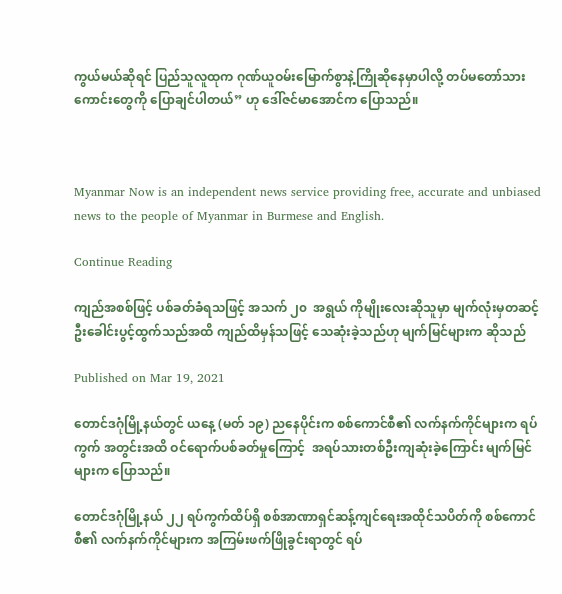ကွယ်မယ်ဆိုရင် ပြည်သူလူထုက ဂုဏ်ယူဝမ်းမြောက်စွာနဲ့ကြိုဆိုနေမှာပါလို့ တပ်မတော်သားကောင်းတွေကို ပြောချင်ပါတယ်” ဟု ဒေါ်ဇင်မာအောင်က ပြောသည်။



Myanmar Now is an independent news service providing free, accurate and unbiased news to the people of Myanmar in Burmese and English.

Continue Reading

ကျည်အစစ်ဖြင့် ပစ်ခတ်ခံရသဖြင့် အသက် ၂၀  အရွယ် ကိုမျိုးလေးဆိုသူမှာ မျက်လုံးမှတဆင့် ဦးခေါင်းပွင့်ထွက်သည်အထိ ကျည်ထိမှန်သဖြင့် သေဆုံးခဲ့သည်ဟု မျက်မြင်များက ဆိုသည်

Published on Mar 19, 2021

တောင်ဒဂုံမြို့နယ်တွင် ယနေ့ (မတ် ၁၉) ညနေပိုင်းက စစ်ကောင်စီ၏ လက်နက်ကိုင်များက ရပ်ကွက် အတွင်းအထိ ဝင်ရောက်ပစ်ခတ်မှုကြောင့်  အရပ်သားတစ်ဦးကျဆုံးခဲ့ကြောင်း မျက်မြင်များက ပြောသည်။

တောင်ဒဂုံမြို့နယ် ၂၂ ရပ်ကွက်ထိပ်ရှိ စစ်အာဏာရှင်ဆန့်ကျင်ရေးအထိုင်သပိတ်ကို စစ်ကောင်စီ၏ လက်နက်ကိုင်များက အကြမ်းဖက်ဖြိုခွင်းရာတွင် ရပ်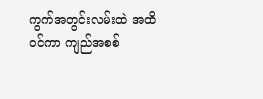ကွက်အတွင်းလမ်းထဲ အထိဝင်ကာ ကျည်အစစ်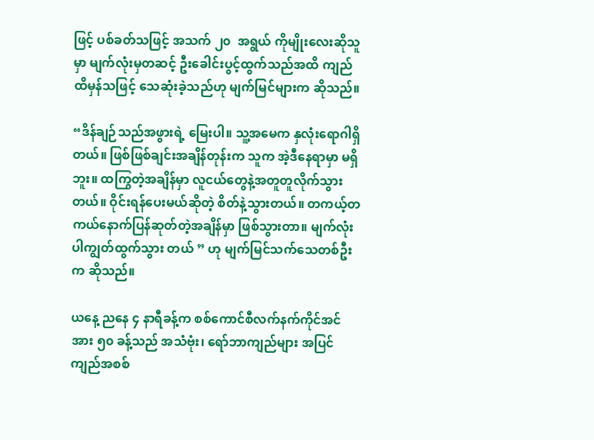ဖြင့် ပစ်ခတ်သဖြင့် အသက် ၂၀  အရွယ် ကိုမျိုးလေးဆိုသူမှာ မျက်လုံးမှတဆင့် ဦးခေါင်းပွင့်ထွက်သည်အထိ ကျည်ထိမှန်သဖြင့် သေဆုံးခဲ့သည်ဟု မျက်မြင်များက ဆိုသည်။

“ဒိန်ချဉ်သည်အဖွားရဲ့ မြေးပါ။ သူ့အမေက နှလုံးရောဂါရှိတယ်။ ဖြစ်ဖြစ်ချင်းအချိန်တုန်းက သူက အဲ့ဒီနေရာမှာ မရှိဘူး။ ထကြွတဲ့အချိန်မှာ လူငယ်တွေနဲ့အတူတူလိုက်သွားတယ်။ ဝိုင်းရန်ပေးမယ်ဆိုတဲ့ စိတ်နဲ့သွားတယ်။ တကယ့်တကယ်နောက်ပြန်ဆုတ်တဲ့အချိန်မှာ ဖြစ်သွားတာ။ မျက်လုံးပါကျွတ်ထွက်သွား တယ် ” ဟု မျက်မြင်သက်သေတစ်ဦးက ဆိုသည်။

ယနေ့ ညနေ ၄ နာရီခန့်က စစ်ကောင်စီလက်နက်ကိုင်အင်အား ၅၀ ခန့်သည် အသံဗုံး၊ ရော်ဘာကျည်များ အပြင် ကျည်အစစ်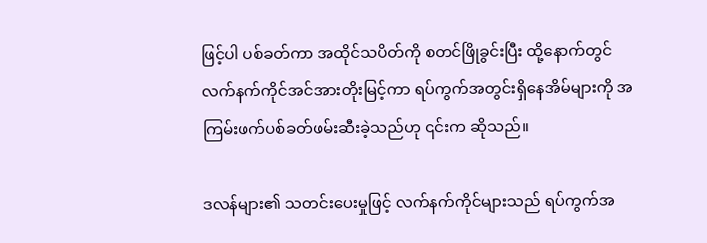ဖြင့်ပါ ပစ်ခတ်ကာ အထိုင်သပိတ်ကို စတင်ဖြိုခွင်းပြီး ထို့နောက်တွင် လက်နက်ကိုင်အင်အားတိုးမြင့်ကာ ရပ်ကွက်အတွင်းရှိနေအိမ်များကို အကြမ်းဖက်ပစ်ခတ်ဖမ်းဆီးခဲ့သည်ဟု ၎င်းက ဆိုသည်။

ဒလန်များ၏ သတင်းပေးမှုဖြင့် လက်နက်ကိုင်များသည် ရပ်ကွက်အ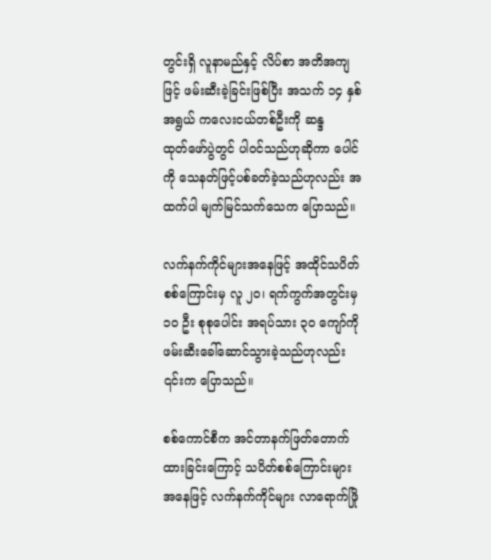တွင်းရှိ လူနာမည်နှင့် လိပ်စာ အတိအကျဖြင့် ဖမ်းဆီးခဲ့ခြင်းဖြစ်ပြီး အသက် ၁၄ နှစ်အရွယ် ကလေးငယ်တစ်ဦးကို ဆန္ဒထုတ်‌ဖော်ပွဲတွင် ပါဝင်သည်ဟုဆိုကာ ပေါင်ကို သေနတ်ဖြင့်ပစ်ခတ်ခဲ့သည်ဟုလည်း အထက်ပါ မျက်မြင်သက်သေက ပြောသည်။

လက်နက်ကိုင်များအ‌နေဖြင့် အထိုင်သပိတ်စစ်ကြောင်းမှ လူ ၂၀၊ ရက်ကွက်အတွင်းမှ ၁၀ ဦး စုစုပေါင်း အရပ်သား ၃၀ ကျော်ကို ဖမ်းဆီးခေါ်ဆောင်သွားခဲ့သည်ဟုလည်း ၎င်းက ပြောသည်။

စစ်ကောင်စီက အင်တာနက်ဖြတ်တောက်ထားခြင်းကြောင့် သပိတ်စစ်ကြောင်းများအနေဖြင့် လက်နက်ကိုင်များ လာရောက်ဖြို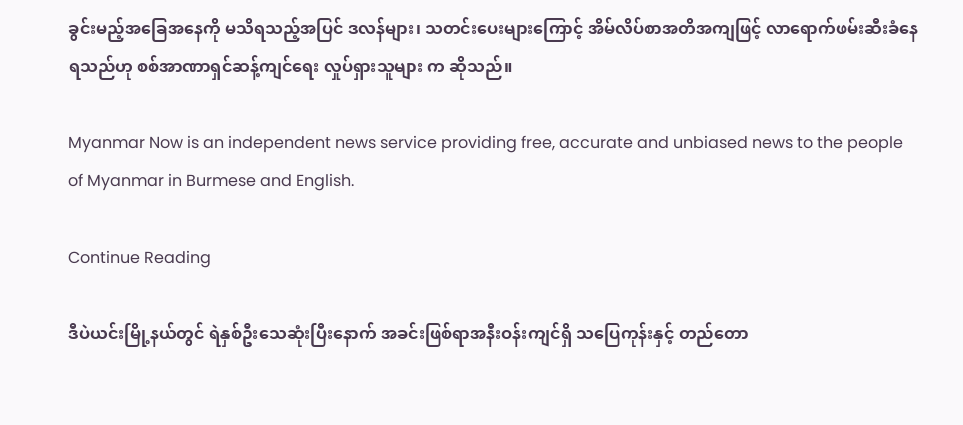ခွင်းမည့်အခြေအနေကို မသိရသည့်အပြင် ဒလန်များ၊ သတင်းပေးများကြောင့် အိမ်လိပ်စာအတိအကျဖြင့် လာရောက်ဖမ်းဆီးခံနေရသည်ဟု စစ်အာဏာရှင်ဆန့်ကျင်ရေး လှုပ်ရှားသူများ က ဆိုသည်။

Myanmar Now is an independent news service providing free, accurate and unbiased news to the people of Myanmar in Burmese and English.

Continue Reading

ဒီပဲယင်းမြို့နယ်တွင် ရဲနှစ်ဦးသေဆုံးပြီးနောက် အခင်းဖြစ်ရာအနီးဝန်းကျင်ရှိ သပြေကုန်းနှင့် တည်တော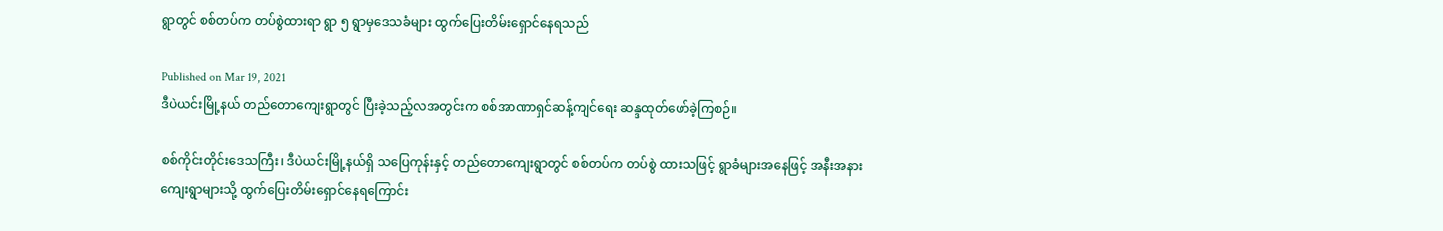ရွာတွင် စစ်တပ်က တပ်စွဲထားရာ ရွာ ၅ ရွာမှဒေသခံများ ထွက်ပြေးတိမ်းရှောင်နေရသည်

Published on Mar 19, 2021
ဒီပဲယင်းမြို့နယ် တည်တောကျေးရွာတွင် ပြီးခဲ့သည့်လအတွင်းက စစ်အာဏာရှင်ဆန့်ကျင်ရေး ဆန္ဒထုတ်ဖော်ခဲ့ကြစဉ်။

စစ်ကိုင်းတိုင်းဒေသကြီး၊ ဒီပဲယင်းမြို့နယ်ရှိ သပြေကုန်းနှင့် တည်တောကျေးရွာတွင် စစ်တပ်က တပ်စွဲ ထားသဖြင့် ရွာခံများအနေဖြင့် အနီးအနားကျေးရွာများသို့ ထွက်ပြေးတိမ်းရှောင်နေရကြောင်း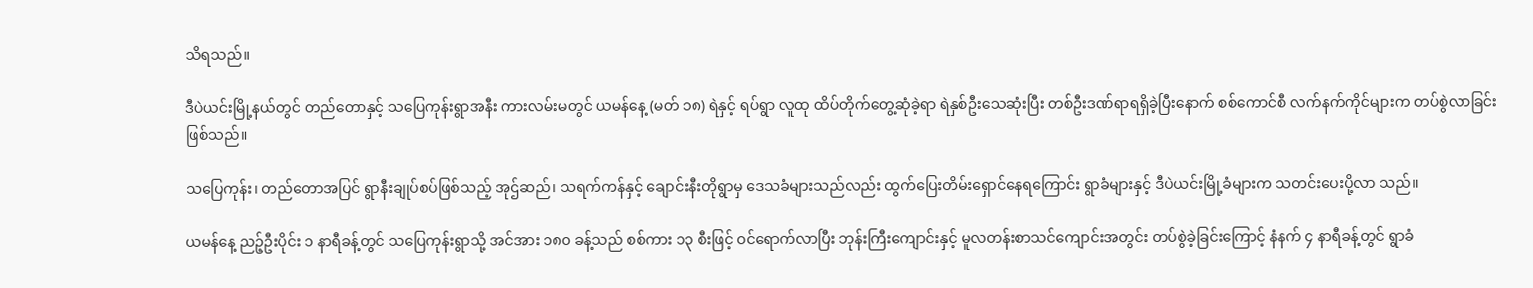သိရသည်။

ဒီပဲယင်းမြို့နယ်တွင် တည်တောနှင့် သပြေကုန်းရွာအနီး ကားလမ်းမတွင် ယမန်နေ့ (မတ် ၁၈) ရဲနှင့် ရပ်ရွာ လူထု ထိပ်တိုက်တွေ့ဆုံခဲ့ရာ ရဲနှစ်ဦးသေဆုံးပြီး တစ်ဦးဒဏ်ရာရရှိခဲ့ပြီးနောက် စစ်ကောင်စီ လက်နက်ကိုင်များက တပ်စွဲလာခြင်းဖြစ်သည်။

သပြေကုန်း၊ တည်တောအပြင် ရွာနီးချုပ်စပ်ဖြစ်သည့် အုဌ်ဆည်၊ သရက်ကန်နှင့် ချောင်းနီးတိုရွာမှ ဒေသခံများသည်လည်း ထွက်ပြေးတိမ်းရှောင်နေရကြောင်း ရွာခံများနှင့် ဒီပဲယင်းမြို့ခံများက သတင်းပေးပို့လာ သည်။

ယမန်နေ့ ညဉ့်ဦးပိုင်း ၁ နာရီခန့်တွင် သပြေကုန်းရွာသို့ အင်အား ၁၈၀ ခန့်သည် စစ်ကား ၁၃ စီးဖြင့် ဝင်ရောက်လာပြီး ဘုန်းကြီးကျောင်းနှင့် မူလတန်းစာသင်ကျောင်းအတွင်း တပ်စွဲခဲ့ခြင်းကြောင့် နံနက် ၄ နာရီခန့်တွင် ရွာခံ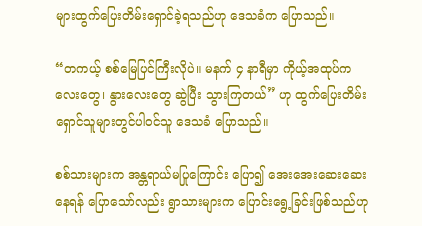များထွက်ပြေးတိမ်းရှောင်ခဲ့ရသည်ဟု ဒေသခံက ပြောသည်။

“တကယ့် စစ်မြေပြင်ကြီးလိုပဲ။ မနက် ၄ နာရီမှာ ကိုယ့်အထုပ်ကလေးတွေ၊ နွားလေးတွေ ဆွဲပြီး သွားကြတယ်” ဟု ထွက်ပြေးတိမ်းရှောင်သူများတွင်ပါဝင်သူ ဒေသခံ ပြောသည်။

စစ်သားများက အန္တရာယ်မပြုကြောင်း ပြော၍ အေးအေးဆေးဆေးနေရန် ပြောသော်လည်း ရွာသားများက ပြောင်းရွေ့ခြင်းဖြစ်သည်ဟု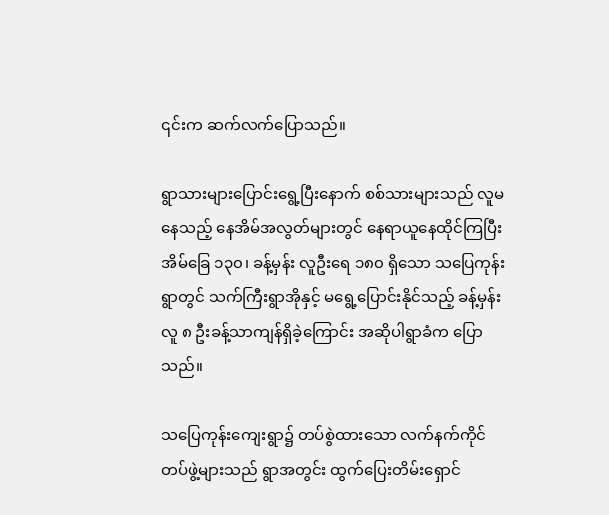၎င်းက ဆက်လက်ပြောသည်။

ရွာသားများပြောင်းရွေ့ပြီးနောက် စစ်သားများသည် လူမနေသည့် နေအိမ်အလွတ်များတွင် နေရာယူနေထိုင်ကြပြီး အိမ်ခြေ ၁၃၀၊ ခန့်မှန်း လူဦးရေ ၁၈၀ ရှိသော သပြေကုန်းရွာတွင် သက်ကြီးရွာအိုနှင့် မရွေ့ပြောင်းနိုင်သည့် ခန့်မှန်း လူ ၈ ဦးခန့်သာကျန်ရှိခဲ့ကြောင်း အဆိုပါရွာခံက ပြောသည်။

သပြေကုန်းကျေးရွာ၌ တပ်စွဲထားသော လက်နက်ကိုင်တပ်ဖွဲ့များသည် ရွာအတွင်း ထွက်ပြေးတိမ်းရှောင်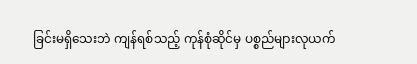ခြင်းမရှိသေးဘဲ ကျန်ရစ်သည့် ကုန်စုံဆိုင်မှ ပစ္စည်များလုယက်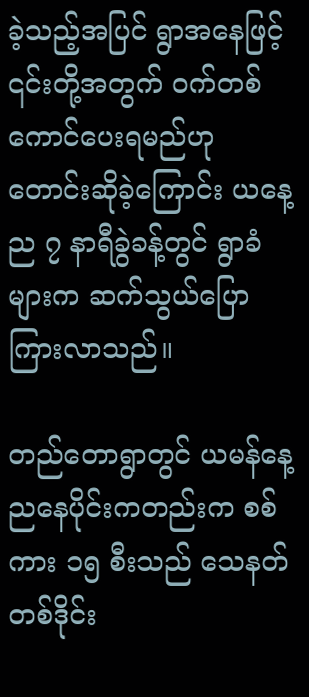ခဲ့သည့်အပြင် ရွာအနေဖြင့် ၎င်းတို့အတွက် ဝက်တစ်ကောင်ပေးရမည်ဟု တောင်းဆိုခဲ့ကြောင်း ယနေ့ည ၇ နာရီခွဲခန့်တွင် ရွာခံများက ဆက်သွယ်ပြော ကြားလာသည်။

တည်တောရွာတွင် ယမန်နေ့ညနေပိုင်းကတည်းက စစ်ကား ၁၅ စီးသည် သေနတ် တစ်ဒိုင်း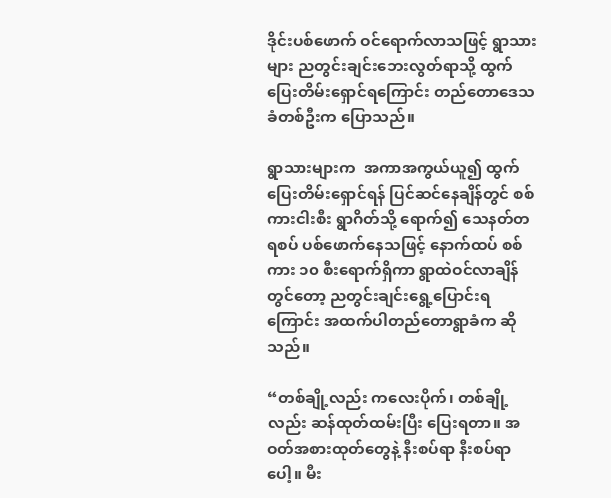ဒိုင်းပစ်ဖောက် ဝင်ရောက်လာသဖြင့် ရွာသားများ ညတွင်းချင်းဘေးလွတ်ရာသို့ ထွက်ပြေးတိမ်းရှောင်ရကြောင်း တည်တောဒေသခံတစ်ဦးက ပြောသည်။

ရွာသားများက  အကာအကွယ်ယူ၍ ထွက်ပြေးတိမ်းရှောင်ရန် ပြင်ဆင်နေချိန်တွင် စစ်ကားငါးစီး ရွာဂိတ်သို့ ရောက်၍ သေနတ်တရစပ် ပစ်ဖောက်နေသဖြင့် နောက်ထပ် စစ်ကား ၁၀ စီးရောက်ရှိကာ ရွာထဲဝင်လာချိန်တွင်တော့ ညတွင်းချင်းရွေ့ပြောင်းရကြောင်း အထက်ပါတည်တောရွာခံက ဆိုသည်။

“တစ်ချို့လည်း ကလေးပိုက်၊ တစ်ချို့လည်း ဆန်ထုတ်ထမ်းပြီး ပြေးရတာ။ အဝတ်အစားထုတ်တွေနဲ့ နီးစပ်ရာ နီးစပ်ရာပေါ့။ မီး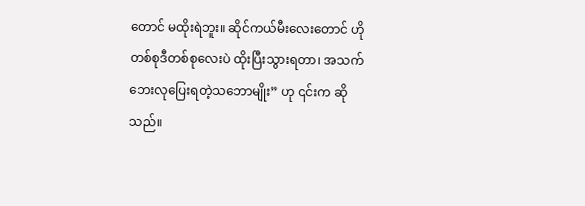တောင် မထိုးရဲဘူး။ ဆိုင်ကယ်မီးလေးတောင် ဟိုတစ်စုဒီတစ်စုလေးပဲ ထိုးပြီးသွားရတာ၊ အသက်ဘေးလုပြေးရတဲ့သဘောမျိုး” ဟု ၎င်းက ဆိုသည်။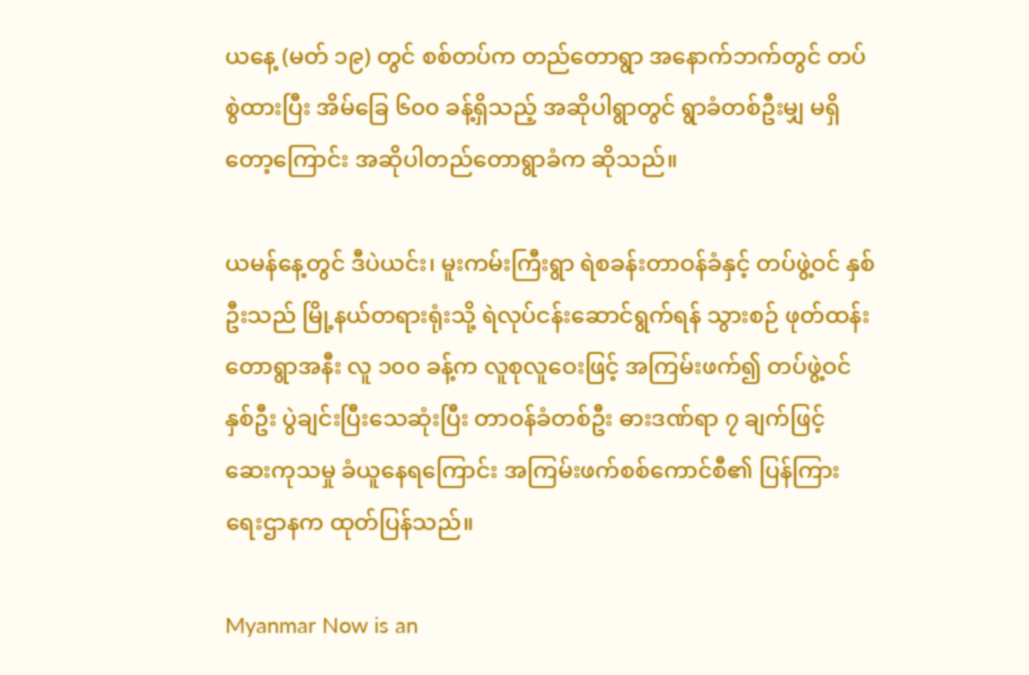ယနေ့ (မတ် ၁၉) တွင် စစ်တပ်က တည်တောရွာ အနောက်ဘက်တွင် တပ်စွဲထားပြီး အိမ်ခြေ ၆၀၀ ခန့်ရှိသည့် အဆိုပါရွာတွင် ရွာခံတစ်ဦးမျှ မရှိတော့ကြောင်း အဆိုပါတည်တောရွာခံက ဆိုသည်။

ယမန်နေ့တွင် ဒီပဲယင်း၊ မူးကမ်းကြီးရွာ ရဲစခန်းတာဝန်ခံနှင့် တပ်ဖွဲ့ဝင် နှစ်ဦးသည် မြို့နယ်တရားရုံးသို့ ရဲလုပ်ငန်းဆောင်ရွက်ရန် သွားစဉ် ဖုတ်ထန်းတောရွာအနီး လူ ၁၀၀ ခန့်က လူစုလူဝေးဖြင့် အကြမ်းဖက်၍ တပ်ဖွဲ့ဝင်နှစ်ဦး ပွဲချင်းပြီးသေဆုံးပြီး တာဝန်ခံတစ်ဦး ဓားဒဏ်ရာ ၇ ချက်ဖြင့် ဆေးကုသမှု ခံယူနေရကြောင်း အကြမ်းဖက်စစ်ကောင်စီ၏ ပြန်ကြားရေးဌာနက ထုတ်ပြန်သည်။

Myanmar Now is an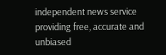independent news service providing free, accurate and unbiased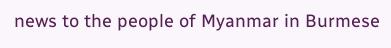news to the people of Myanmar in Burmese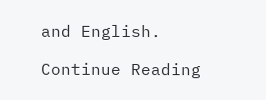and English.

Continue Reading